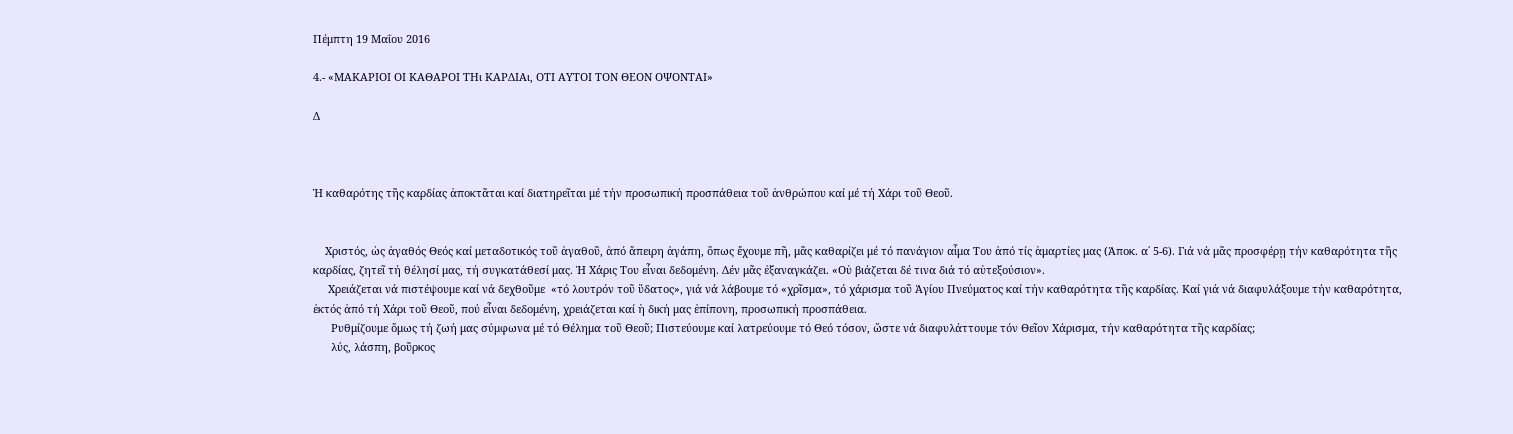Πέμπτη 19 Μαΐου 2016

4.- «ΜΑΚΑΡΙΟΙ ΟΙ ΚΑΘΑΡΟΙ ΤΗι ΚΑΡΔΙΑι, ΟΤΙ ΑΥΤΟΙ ΤΟΝ ΘΕΟΝ ΟΨΟΝΤΑΙ»

Δ



Ἡ καθαρότης τῆς καρδίας ἀποκτᾶται καί διατηρεῖται μέ τήν προσωπική προσπάθεια τοῦ ἀνθρώπου καί μέ τή Χάρι τοῦ Θεοῦ.


    Χριστός, ὡς ἀγαθός Θεός καί μεταδοτικός τοῦ ἀγαθοῦ, ἀπό ἄπειρη ἀγάπη, ὅπως ἔχουμε πῆ, μᾶς καθαρίζει μέ τό πανάγιον αἷμα Του ἀπό τίς ἁμαρτίες μας (Ἀποκ. α΄ 5-6). Γιά νά μᾶς προσφέρῃ τήν καθαρότητα τῆς καρδίας, ζητεῖ τή θέλησί μας, τή συγκατάθεσί μας. Ἡ Χάρις Του εἶναι δεδομένη. Δέν μᾶς ἐξαναγκάζει. «Οὐ βιάζεται δέ τινα διά τό αὐτεξούσιον».
     Χρειάζεται νά πιστέψουμε καί νά δεχθοῦμε  «τό λουτρόν τοῦ ὕδατος», γιά νά λάβουμε τό «χρῖσμα», τό χάρισμα τοῦ Ἁγίου Πνεύματος καί τήν καθαρότητα τῆς καρδίας. Καί γιά νά διαφυλάξουμε τήν καθαρότητα, ἐκτός ἀπό τή Χάρι τοῦ Θεοῦ, πού εἶναι δεδομένη, χρειάζεται καί ἡ δική μας ἐπίπονη, προσωπική προσπάθεια.
      Ρυθμίζουμε ὅμως τή ζωή μας σύμφωνα μέ τό Θέλημα τοῦ Θεοῦ; Πιστεύουμε καί λατρεύουμε τό Θεό τόσον, ὥστε νά διαφυλάττουμε τόν Θεῖον Χάρισμα, τήν καθαρότητα τῆς καρδίας;
      λύς, λάσπη, βοῦρκος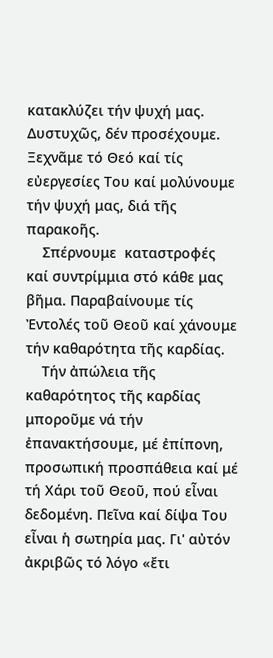κατακλύζει τήν ψυχή μας. Δυστυχῶς, δέν προσέχουμε. Ξεχνᾶμε τό Θεό καί τίς εὐεργεσίες Του καί μολύνουμε τήν ψυχή μας, διά τῆς παρακοῆς.
    Σπέρνουμε  καταστροφές καί συντρίμμια στό κάθε μας βῆμα. Παραβαίνουμε τίς Ἐντολές τοῦ Θεοῦ καί χάνουμε τήν καθαρότητα τῆς καρδίας.
    Τήν ἀπώλεια τῆς καθαρότητος τῆς καρδίας μποροῦμε νά τήν ἐπανακτήσουμε, μέ ἐπίπονη, προσωπική προσπάθεια καί μέ τή Χάρι τοῦ Θεοῦ, πού εἶναι δεδομένη. Πεῖνα καί δίψα Του εἶναι ἡ σωτηρία μας. Γι' αὐτόν ἀκριβῶς τό λόγο «ἔτι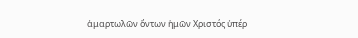ἁμαρτωλῶν ὄντων ἡμῶν Χριστός ὑπέρ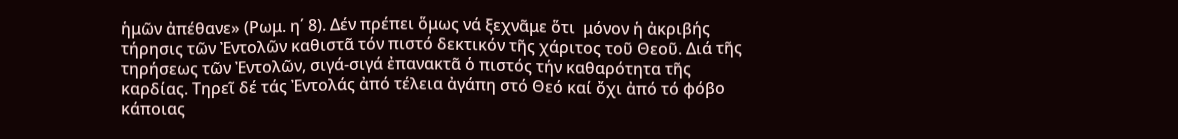ἡμῶν ἀπέθανε» (Ρωμ. η΄ 8). Δέν πρέπει ὅμως νά ξεχνᾶμε ὅτι  μόνον ἡ ἀκριβής τήρησις τῶν Ἐντολῶν καθιστᾶ τόν πιστό δεκτικόν τῆς χάριτος τοῦ Θεοῦ. Διά τῆς τηρήσεως τῶν Ἐντολῶν, σιγά-σιγά ἐπανακτᾶ ὁ πιστός τήν καθαρότητα τῆς καρδίας. Τηρεῖ δέ τάς Ἐντολάς ἀπό τέλεια ἀγάπη στό Θεό καί ὄχι ἀπό τό φόβο κάποιας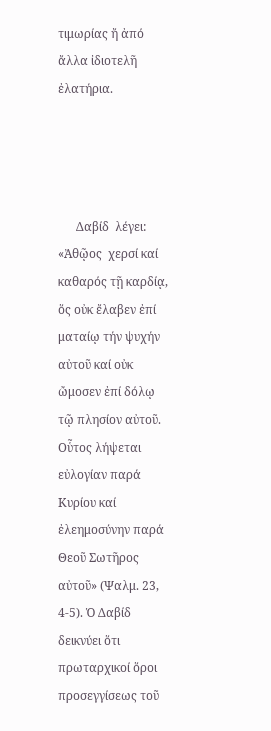τιμωρίας ἤ ἀπό ἄλλα ἰδιοτελῆ ἐλατήρια.




      Δαβίδ  λέγει: «Ἀθῷος  χερσί καί καθαρός τῇ καρδίᾳ, ὅς οὐκ ἔλαβεν ἐπί ματαίῳ τήν ψυχήν αὐτοῦ καί οὐκ ὤμοσεν ἐπί δόλῳ τῷ πλησίον αὐτοῦ. Οὗτος λήψεται εὐλογίαν παρά Κυρίου καί ἐλεημοσύνην παρά Θεοῦ Σωτῆρος αὐτοῦ» (Ψαλμ. 23, 4-5). Ὁ Δαβίδ δεικνύει ὅτι πρωταρχικοί ὅροι προσεγγίσεως τοῦ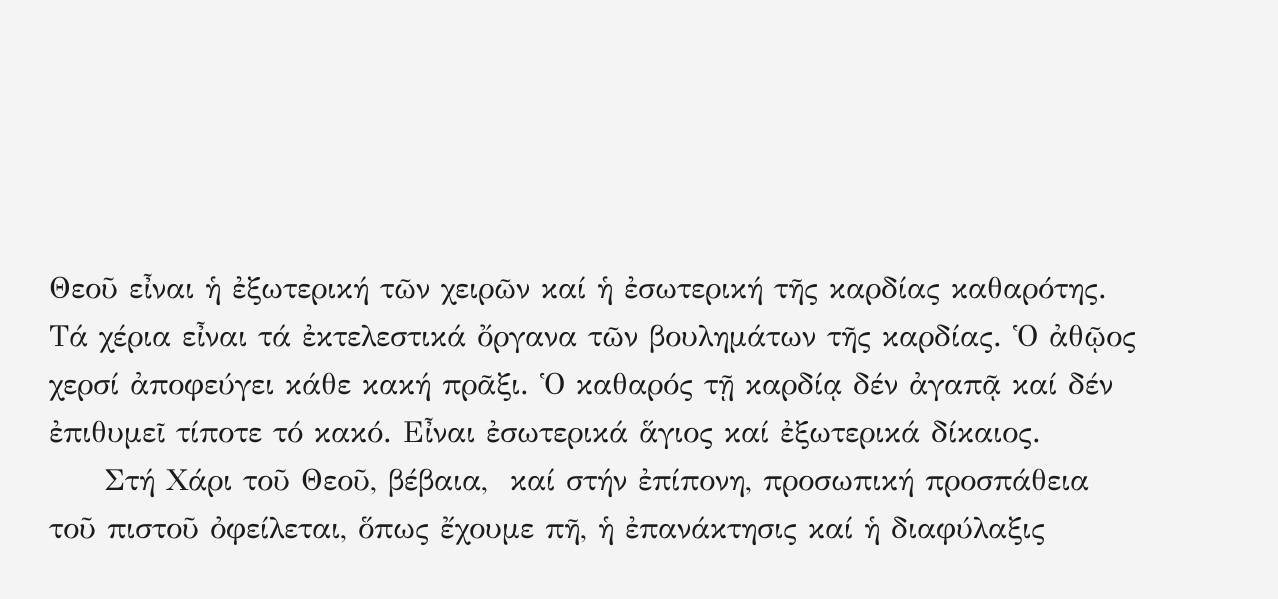Θεοῦ εἶναι ἡ ἐξωτερική τῶν χειρῶν καί ἡ ἐσωτερική τῆς καρδίας καθαρότης. Τά χέρια εἶναι τά ἐκτελεστικά ὄργανα τῶν βουλημάτων τῆς καρδίας. Ὁ ἀθῷος χερσί ἀποφεύγει κάθε κακή πρᾶξι. Ὁ καθαρός τῇ καρδίᾳ δέν ἀγαπᾷ καί δέν ἐπιθυμεῖ τίποτε τό κακό. Εἶναι ἐσωτερικά ἅγιος καί ἐξωτερικά δίκαιος.
     Στή Χάρι τοῦ Θεοῦ, βέβαια,  καί στήν ἐπίπονη, προσωπική προσπάθεια τοῦ πιστοῦ ὀφείλεται, ὅπως ἔχουμε πῆ, ἡ ἐπανάκτησις καί ἡ διαφύλαξις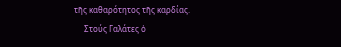τῆς καθαρότητος τῆς καρδίας.
     Στούς Γαλάτες ὁ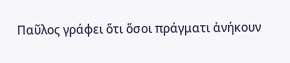Παῦλος γράφει ὅτι ὅσοι πράγματι ἀνήκουν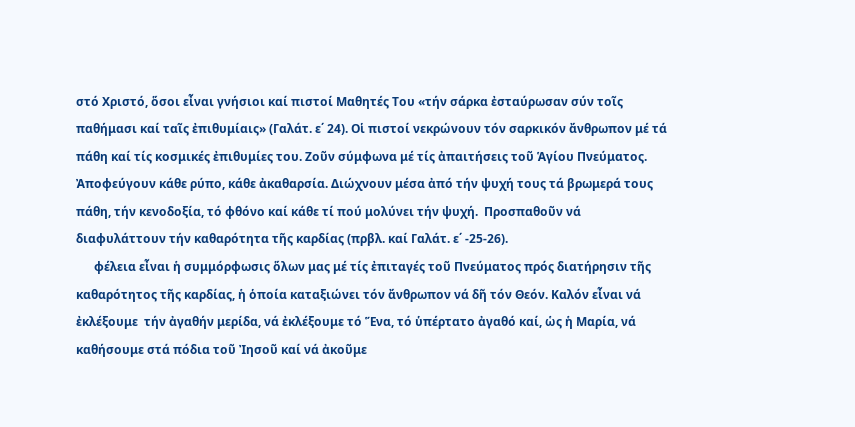στό Χριστό, ὅσοι εἶναι γνήσιοι καί πιστοί Μαθητές Του «τήν σάρκα ἐσταύρωσαν σύν τοῖς παθήμασι καί ταῖς ἐπιθυμίαις» (Γαλάτ. ε΄ 24). Οἱ πιστοί νεκρώνουν τόν σαρκικόν ἄνθρωπον μέ τά πάθη καί τίς κοσμικές ἐπιθυμίες του. Ζοῦν σύμφωνα μέ τίς ἀπαιτήσεις τοῦ Ἁγίου Πνεύματος. Ἀποφεύγουν κάθε ρύπο, κάθε ἀκαθαρσία. Διώχνουν μέσα ἀπό τήν ψυχή τους τά βρωμερά τους πάθη, τήν κενοδοξία, τό φθόνο καί κάθε τί πού μολύνει τήν ψυχή.  Προσπαθοῦν νά διαφυλάττουν τήν καθαρότητα τῆς καρδίας (πρβλ. καί Γαλάτ. ε΄ -25-26).
      φέλεια εἶναι ἡ συμμόρφωσις ὅλων μας μέ τίς ἐπιταγές τοῦ Πνεύματος πρός διατήρησιν τῆς καθαρότητος τῆς καρδίας, ἡ ὁποία καταξιώνει τόν ἄνθρωπον νά δῆ τόν Θεόν. Καλόν εἶναι νά ἐκλέξουμε  τήν ἀγαθήν μερίδα, νά ἐκλέξουμε τό Ἕνα, τό ὑπέρτατο ἀγαθό καί, ὡς ἡ Μαρία, νά καθήσουμε στά πόδια τοῦ Ἰησοῦ καί νά ἀκοῦμε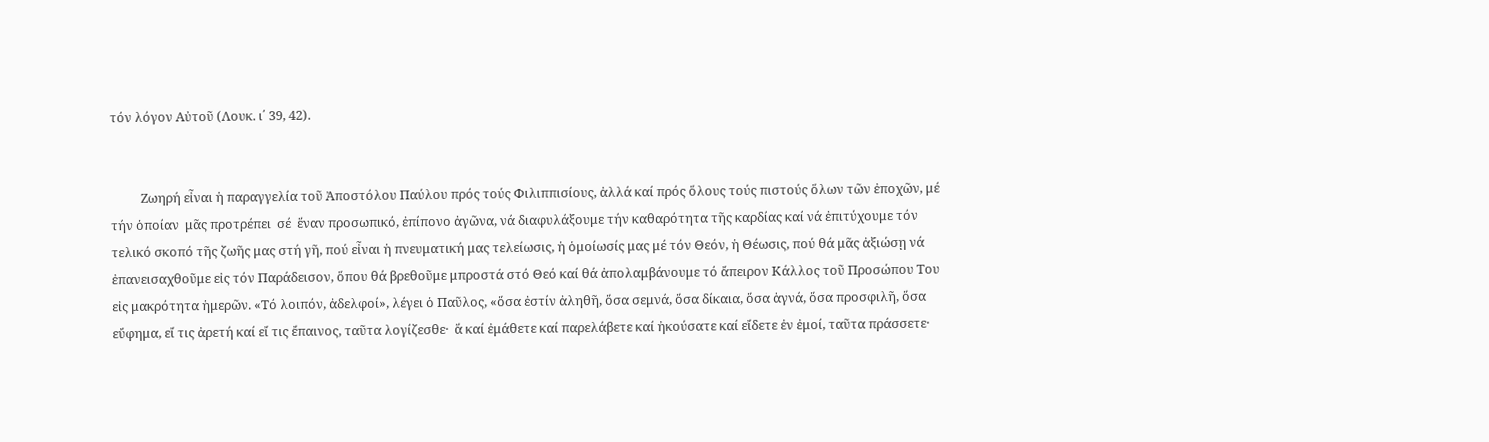τόν λόγον Αὐτοῦ (Λουκ. ι΄ 39, 42).


          Ζωηρή εἶναι ἡ παραγγελία τοῦ Ἀποστόλου Παύλου πρός τούς Φιλιππισίους, ἀλλά καί πρός ὅλους τούς πιστούς ὅλων τῶν ἐποχῶν, μέ τήν ὁποίαν  μᾶς προτρέπει  σέ  ἕναν προσωπικό, ἐπίπονο ἀγῶνα, νά διαφυλάξουμε τήν καθαρότητα τῆς καρδίας καί νά ἐπιτύχουμε τόν τελικό σκοπό τῆς ζωῆς μας στή γῆ, πού εἶναι ἡ πνευματική μας τελείωσις, ἡ ὁμοίωσίς μας μέ τόν Θεόν, ἡ Θέωσις, πού θά μᾶς ἀξιώσῃ νά ἐπανεισαχθοῦμε εἰς τόν Παράδεισον, ὅπου θά βρεθοῦμε μπροστά στό Θεό καί θά ἀπολαμβάνουμε τό ἄπειρον Κάλλος τοῦ Προσώπου Του εἰς μακρότητα ἡμερῶν. «Τό λοιπόν, ἀδελφοί», λέγει ὁ Παῦλος, «ὅσα ἐστίν ἀληθῆ, ὅσα σεμνά, ὅσα δίκαια, ὅσα ἁγνά, ὅσα προσφιλῆ, ὅσα εὔφημα, εἴ τις ἀρετή καί εἴ τις ἔπαινος, ταῦτα λογίζεσθε·  ἅ καί ἐμάθετε καί παρελάβετε καί ἠκούσατε καί εἴδετε ἐν ἐμοί, ταῦτα πράσσετε·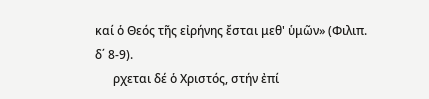καί ὁ Θεός τῆς εἰρήνης ἔσται μεθ' ὑμῶν» (Φιλιπ. δ΄ 8-9).
      ρχεται δέ ὁ Χριστός, στήν ἐπί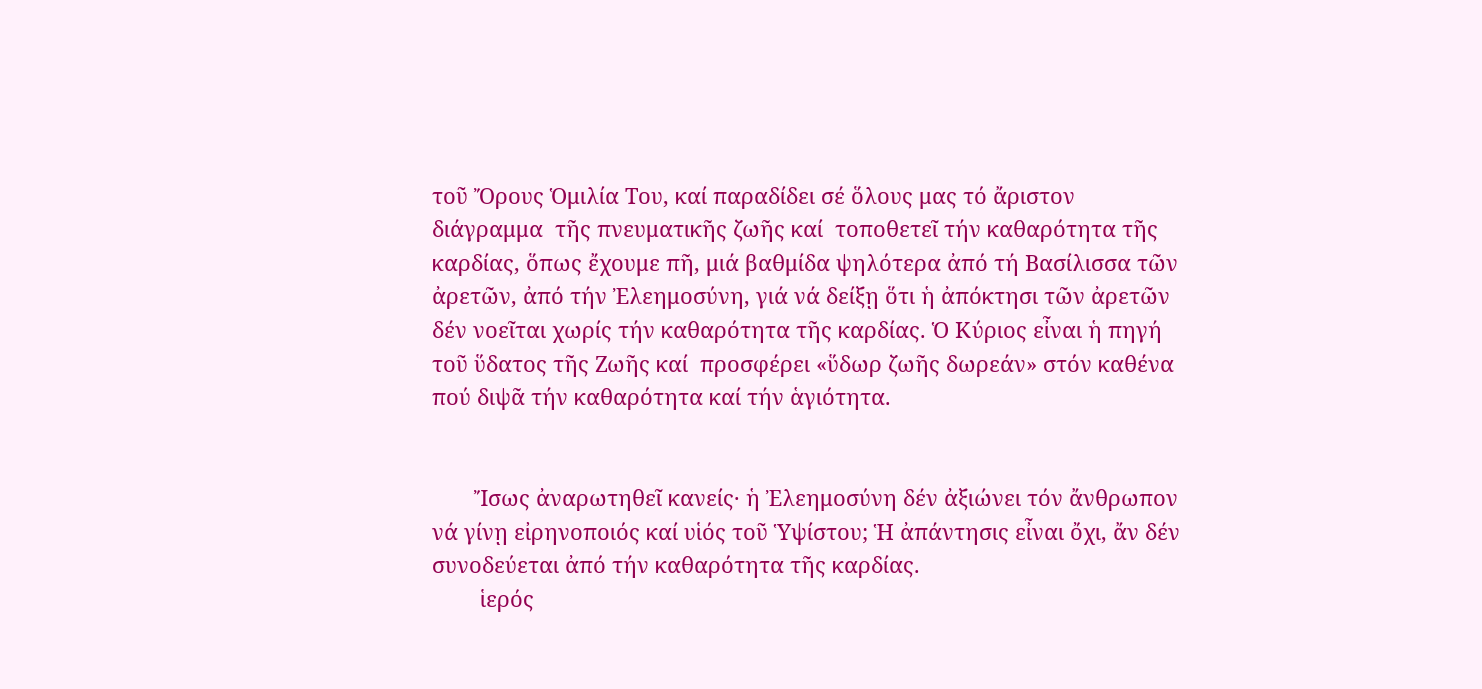τοῦ Ὄρους Ὁμιλία Του, καί παραδίδει σέ ὅλους μας τό ἄριστον διάγραμμα  τῆς πνευματικῆς ζωῆς καί  τοποθετεῖ τήν καθαρότητα τῆς καρδίας, ὅπως ἔχουμε πῆ, μιά βαθμίδα ψηλότερα ἀπό τή Βασίλισσα τῶν ἀρετῶν, ἀπό τήν Ἐλεημοσύνη, γιά νά δείξῃ ὅτι ἡ ἀπόκτησι τῶν ἀρετῶν δέν νοεῖται χωρίς τήν καθαρότητα τῆς καρδίας. Ὁ Κύριος εἶναι ἡ πηγή τοῦ ὕδατος τῆς Ζωῆς καί  προσφέρει «ὕδωρ ζωῆς δωρεάν» στόν καθένα πού διψᾶ τήν καθαρότητα καί τήν ἁγιότητα.


       Ἴσως ἀναρωτηθεῖ κανείς· ἡ Ἐλεημοσύνη δέν ἀξιώνει τόν ἄνθρωπον νά γίνῃ εἰρηνοποιός καί υἱός τοῦ Ὑψίστου; Ἡ ἀπάντησις εἶναι ὄχι, ἄν δέν συνοδεύεται ἀπό τήν καθαρότητα τῆς καρδίας.
        ἱερός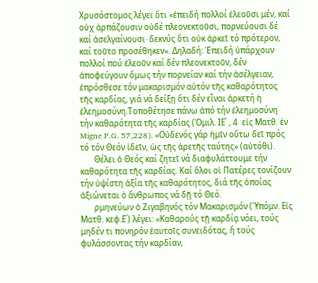Χρυσόστομος λέγει ὅτι «ἐπειδή πολλοί ἐλεοῦσι μέν, καί οὐχ ἁρπάζουσιν οὐδέ πλεονεκτοῦσι, πορνεύουσι δέ καί ἀσελγαίνουσι· δεκνύς ὅτι οὐκ ἀρκεῖ τό πρότερον, καί τοῦτο προσέθηκεν». Δηλαδή: Ἐπειδή ὑπάρχουν πολλοί πού ἐλεοῦν καί δέν πλεονεκτοῦν, δέν ἀποφεύγουν ὅμως τήν πορνείαν καί τήν ἀσέλγειαν, ἐπρόσθεσε τόν μακαρισμόν αὐτόν τῆς καθαρότητος τῆς καρδίας, γιά νά δείξῃ ὅτι δέν εἶναι ἀρκετή ἡ ἐλεημοσύνη.Τοποθέτησε πάνω ἀπό τήν ἐλεημοσύνη τήν καθαρότητα τῆς καρδίας (Ὁμιλ. ΙΕ΄ , 4  εἰς Ματθ. ἐν Migne P.G. 57,228). «Οὐδενός γάρ ἡμῖν οὕτω δεῖ πρός τό τόν Θεόν ἰδεῖν, ὡς τῆς ἀρετῆς ταύτης» (αὐτόθι).
       Θέλει ὁ Θεός καί ζητεῖ νά διαφυλάττουμε τήν καθαρότητα τῆς καρδίας. Καί ὅλοι οἱ Πατέρες τονίζουν τήν ὑψίστη ἀξία τῆς καθαρότητος, διά τῆς ὁποίας ἀξιώνεται ὁ ἄνθρωπος νά δῇ τό Θεό.
       ρμηνεύων ὁ Ζιγαβηνός τόν Μακαρισμόν (Ὑπόμν. Εἰς Ματθ. κεφ.Ε΄) λέγει: «Καθαρούς τῇ καρδίᾳ νόει, τούς μηδέν τι πονηρόν ἑαυτοῖς συνειδότας, ἤ τούς φυλάσσοντας τήν καρδίαν,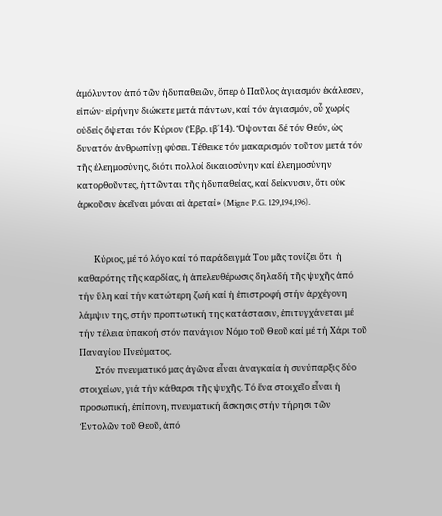ἀμόλυντον ἀπό τῶν ἡδυπαθειῶν, ὅπερ ὁ Παῦλος ἁγιασμόν ἐκάλεσεν, εἰπών· εἰρήνην διώκετε μετά πάντων, καί τόν ἁγιασμόν, οὗ χωρίς οὐδείς ὄψεται τόν Κύριον (Ἑβρ. ιβ΄14). Ὄψονται δέ τόν Θεόν, ὡς δυνατόν ἀνθρωπίνῃ φύσει. Τέθεικε τόν μακαρισμόν τοῦτον μετά τόν τῆς ἐλεημοσύνης, διότι πολλοί δικαιοσύνην καί ἐλεημοσύνην κατορθοῦντες, ἡττῶνται τῆς ἡδυπαθείας, καί δείκνυσιν, ὅτι οὐκ ἀρκοῦσιν ἐκεῖναι μόναι αἱ ἀρεταί» (Migne P.G. 129,194,196).


        Κύριος, μέ τό λόγο καί τό παράδειγμά Του μᾶς τονίζει ὅτι  ἡ καθαρότης τῆς καρδίας, ἡ ἀπελευθέρωσις δηλαδή τῆς ψυχῆς ἀπό τήν ὕλη καί τήν κατώτερη ζωή καί ἡ ἐπιστροφή στήν ἀρχέγονη λάμψιν της, στήν προπτωτική της κατάστασιν, ἐπιτυγχάνεται μέ τήν τέλεια ὑπακοή στόν πανάγιον Νόμο τοῦ Θεοῦ καί μέ τή Χάρι τοῦ Παναγίου Πνεύματος.
        Στόν πνευματικό μας ἀγῶνα εἶναι ἀναγκαία ἡ συνύπαρξις δύο στοιχείων, γιά τήν κάθαρσι τῆς ψυχῆς. Τό ἕνα στοιχεῖο εἶναι ἡ προσωπική, ἐπίπονη, πνευματική ἄσκησις στήν τήρησι τῶν Ἐντολῶν τοῦ Θεοῦ, ἀπό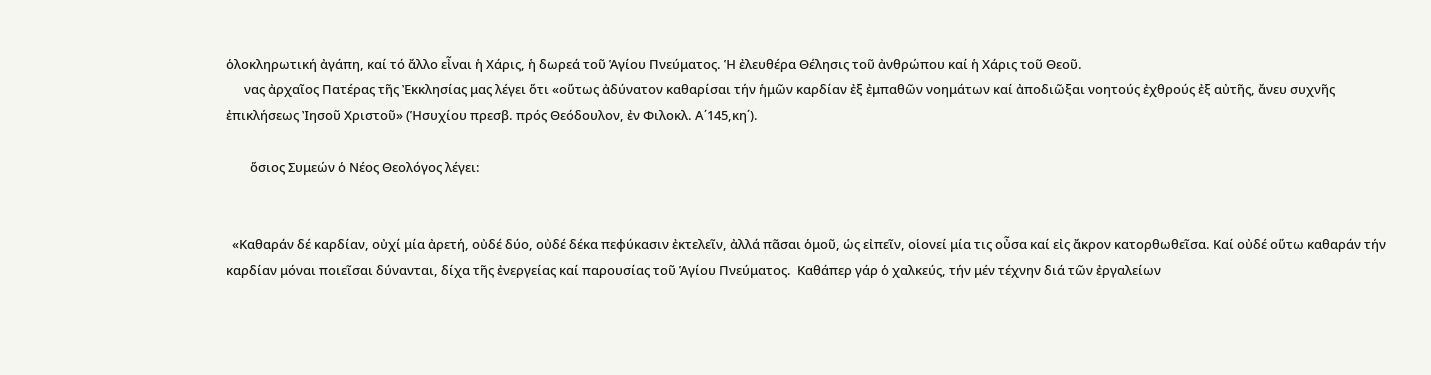ὁλοκληρωτική ἀγάπη, καί τό ἄλλο εἶναι ἡ Χάρις, ἡ δωρεά τοῦ Ἁγίου Πνεύματος. Ἡ ἐλευθέρα Θέλησις τοῦ ἀνθρώπου καί ἡ Χάρις τοῦ Θεοῦ.
      νας ἀρχαῖος Πατέρας τῆς Ἐκκλησίας μας λέγει ὅτι «οὕτως ἀδύνατον καθαρίσαι τήν ἡμῶν καρδίαν ἐξ ἐμπαθῶν νοημάτων καί ἀποδιῶξαι νοητούς ἐχθρούς ἐξ αὐτῆς, ἄνευ συχνῆς ἐπικλήσεως Ἰησοῦ Χριστοῦ» (Ἡσυχίου πρεσβ. πρός Θεόδουλον, ἐν Φιλοκλ. Α΄145,κη΄).

        ὅσιος Συμεών ὁ Νέος Θεολόγος λέγει:


  «Καθαράν δέ καρδίαν, οὐχί μία ἀρετή, οὐδέ δύο, οὐδέ δέκα πεφύκασιν ἐκτελεῖν, ἀλλά πᾶσαι ὁμοῦ, ὡς εἰπεῖν, οἱονεί μία τις οὖσα καί εἰς ἄκρον κατορθωθεῖσα. Καί οὐδέ οὕτω καθαράν τήν καρδίαν μόναι ποιεῖσαι δύνανται, δίχα τῆς ἐνεργείας καί παρουσίας τοῦ Ἁγίου Πνεύματος.  Καθάπερ γάρ ὁ χαλκεύς, τήν μέν τέχνην διά τῶν ἐργαλείων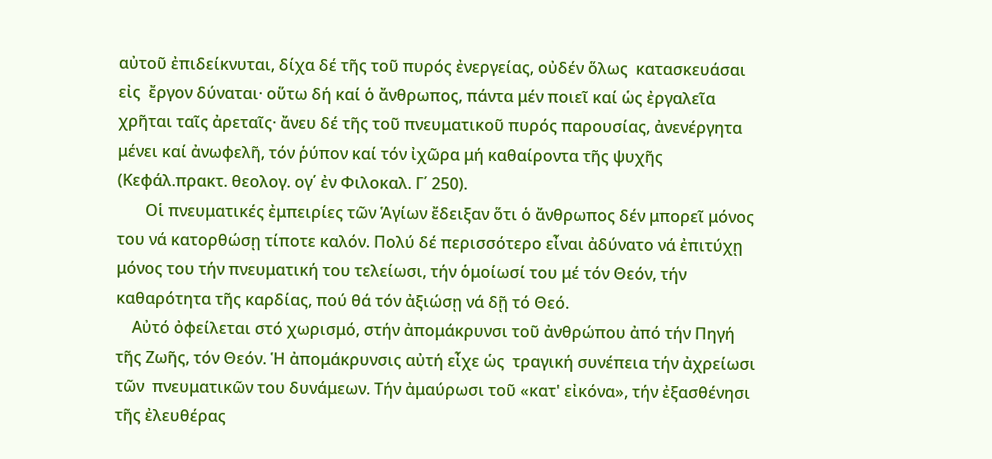αὐτοῦ ἐπιδείκνυται, δίχα δέ τῆς τοῦ πυρός ἐνεργείας, οὐδέν ὅλως  κατασκευάσαι εἰς  ἔργον δύναται· οὕτω δή καί ὁ ἄνθρωπος, πάντα μέν ποιεῖ καί ὡς ἐργαλεῖα χρῆται ταῖς ἀρεταῖς· ἄνευ δέ τῆς τοῦ πνευματικοῦ πυρός παρουσίας, ἀνενέργητα μένει καί ἀνωφελῆ, τόν ῥύπον καί τόν ἰχῶρα μή καθαίροντα τῆς ψυχῆς (Κεφάλ.πρακτ. θεολογ. ογ΄ ἐν Φιλοκαλ. Γ΄ 250).
       Οἱ πνευματικές ἐμπειρίες τῶν Ἁγίων ἔδειξαν ὅτι ὁ ἄνθρωπος δέν μπορεῖ μόνος του νά κατορθώσῃ τίποτε καλόν. Πολύ δέ περισσότερο εἶναι ἀδύνατο νά ἐπιτύχῃ μόνος του τήν πνευματική του τελείωσι, τήν ὁμοίωσί του μέ τόν Θεόν, τήν καθαρότητα τῆς καρδίας, πού θά τόν ἀξιώσῃ νά δῇ τό Θεό.
    Αὐτό ὀφείλεται στό χωρισμό, στήν ἀπομάκρυνσι τοῦ ἀνθρώπου ἀπό τήν Πηγή τῆς Ζωῆς, τόν Θεόν. Ἡ ἀπομάκρυνσις αὐτή εἶχε ὡς  τραγική συνέπεια τήν ἀχρείωσι τῶν  πνευματικῶν του δυνάμεων. Τήν ἀμαύρωσι τοῦ «κατ' εἰκόνα», τήν ἐξασθένησι τῆς ἐλευθέρας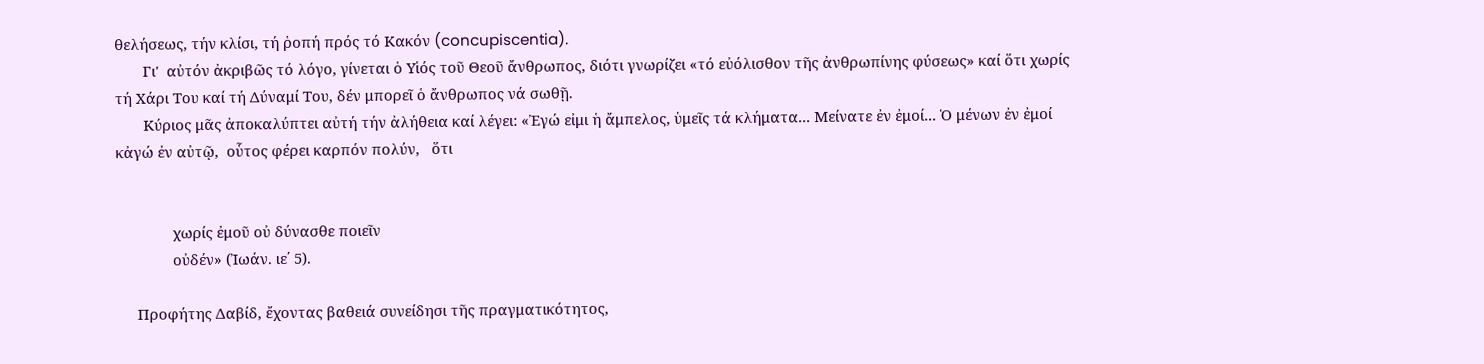θελήσεως, τήν κλίσι, τή ῥοπή πρός τό Κακόν (concupiscentia).
       Γι'  αὐτόν ἀκριβῶς τό λόγο, γίνεται ὁ Υἱός τοῦ Θεοῦ ἄνθρωπος, διότι γνωρίζει «τό εὐόλισθον τῆς ἀνθρωπίνης φύσεως» καί ὅτι χωρίς τή Χάρι Του καί τή Δύναμί Του, δέν μπορεῖ ὁ ἄνθρωπος νά σωθῇ.
       Κύριος μᾶς ἀποκαλύπτει αὐτή τήν ἀλήθεια καί λέγει: «Ἐγώ εἰμι ἡ ἄμπελος, ὑμεῖς τά κλήματα... Μείνατε ἐν ἐμοί... Ὁ μένων ἐν ἐμοί κἀγώ ἐν αὐτῷ,  οὗτος φέρει καρπόν πολύν,   ὅτι


              χωρίς ἐμοῦ οὐ δύνασθε ποιεῖν
              οὐδέν» (Ἰωάν. ιε΄ 5).

     Προφήτης Δαβίδ, ἔχοντας βαθειά συνείδησι τῆς πραγματικότητος,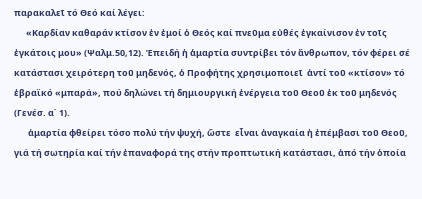παρακαλεῖ τό Θεό καί λέγει:
      «Καρδίαν καθαράν κτίσον ἐν ἐμοί ὁ Θεός καί πνεῦμα εὐθές ἐγκαίνισον ἐν τοῖς ἐγκάτοις μου» (Ψαλμ.50,12). Ἐπειδή ἡ ἁμαρτία συντρίβει τόν ἄνθρωπον, τόν φέρει σέ κατάστασι χειρότερη τοῦ μηδενός, ὁ Προφήτης χρησιμοποιεῖ  ἀντί τοῦ «κτίσον» τό ἑβραϊκό «μπαρά», πού δηλώνει τή δημιουργική ἐνέργεια τοῦ Θεοῦ ἐκ τοῦ μηδενός  (Γενέσ. α΄ 1).
       ἁμαρτία φθείρει τόσο πολύ τήν ψυχή, ὥστε  εἶναι ἀναγκαία ἡ ἐπέμβασι τοῦ Θεοῦ, γιά τή σωτηρία καί τήν ἐπαναφορά της στήν προπτωτική κατάστασι, ἀπό τήν ὁποία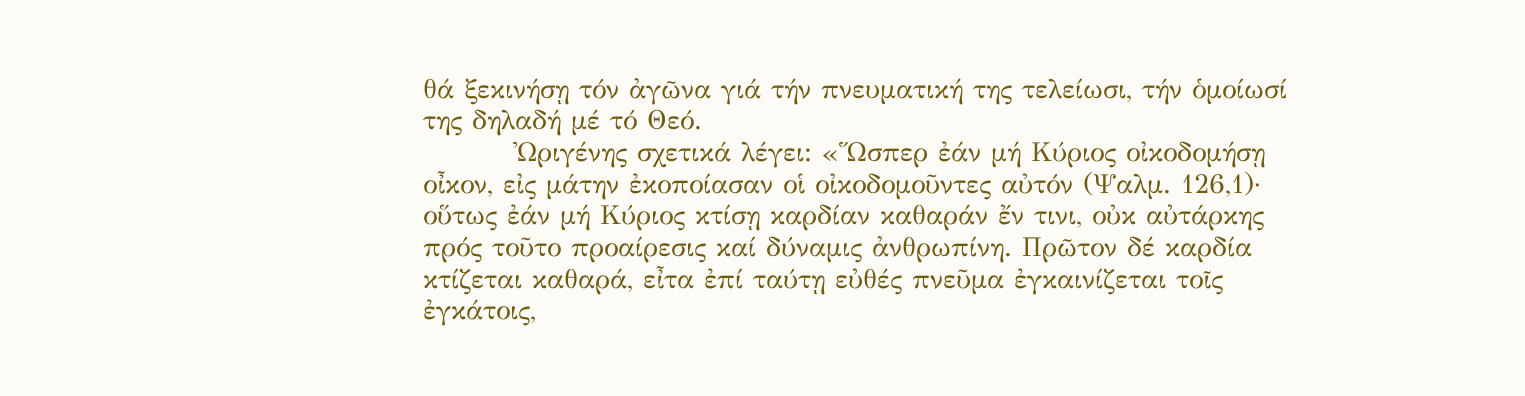θά ξεκινήσῃ τόν ἀγῶνα γιά τήν πνευματική της τελείωσι, τήν ὁμοίωσί της δηλαδή μέ τό Θεό.
         Ὠριγένης σχετικά λέγει: «Ὥσπερ ἐάν μή Κύριος οἰκοδομήσῃ οἶκον, εἰς μάτην ἐκοποίασαν οἱ οἰκοδομοῦντες αὐτόν (Ψαλμ. 126,1)· οὕτως ἐάν μή Κύριος κτίσῃ καρδίαν καθαράν ἔν τινι, οὐκ αὐτάρκης πρός τοῦτο προαίρεσις καί δύναμις ἀνθρωπίνη. Πρῶτον δέ καρδία κτίζεται καθαρά, εἶτα ἐπί ταύτῃ εὐθές πνεῦμα ἐγκαινίζεται τοῖς ἐγκάτοις,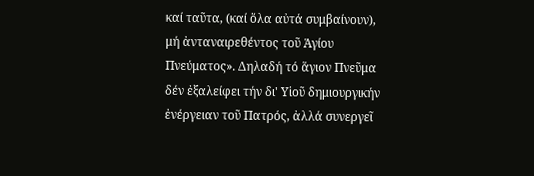καί ταῦτα, (καί ὅλα αὐτά συμβαίνουν),  μή ἀνταναιρεθέντος τοῦ Ἁγίου Πνεύματος». Δηλαδή τό ἅγιον Πνεῦμα δέν ἐξαλείφει τήν δι' Υἱοῦ δημιουργικήν ἐνέργειαν τοῦ Πατρός, ἀλλά συνεργεῖ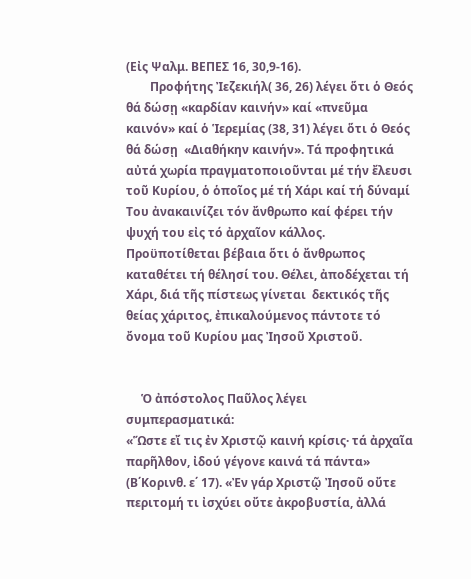(Εἰς Ψαλμ. ΒΕΠΕΣ 16, 30,9-16).
        Προφήτης Ἰεζεκιήλ( 36, 26) λέγει ὅτι ὁ Θεός θά δώσῃ «καρδίαν καινήν» καί «πνεῦμα καινόν» καί ὁ Ἱερεμίας (38, 31) λέγει ὅτι ὁ Θεός θά δώσῃ  «Διαθήκην καινήν». Τά προφητικά αὐτά χωρία πραγματοποιοῦνται μέ τήν ἔλευσι τοῦ Κυρίου, ὁ ὁποῖος μέ τή Χάρι καί τή δύναμί Του ἀνακαινίζει τόν ἄνθρωπο καί φέρει τήν ψυχή του εἰς τό ἀρχαῖον κάλλος. Προϋποτίθεται βέβαια ὅτι ὁ ἄνθρωπος καταθέτει τή θέλησί του. Θέλει, ἀποδέχεται τή Χάρι, διά τῆς πίστεως γίνεται  δεκτικός τῆς θείας χάριτος, ἐπικαλούμενος πάντοτε τό ὄνομα τοῦ Κυρίου μας Ἰησοῦ Χριστοῦ.


     Ὁ ἀπόστολος Παῦλος λέγει συμπερασματικά:
«Ὥστε εἴ τις ἐν Χριστῷ καινή κρίσις· τά ἀρχαῖα παρῆλθον, ἰδού γέγονε καινά τά πάντα» (Β΄Κορινθ. ε΄ 17). «Ἐν γάρ Χριστῷ Ἰησοῦ οὔτε περιτομή τι ἰσχύει οὔτε ἀκροβυστία, ἀλλά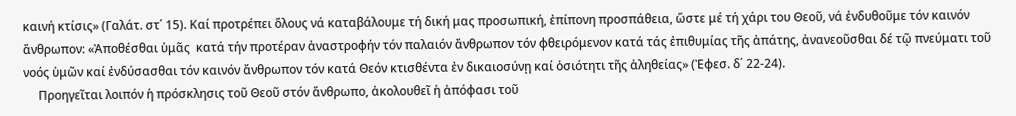καινή κτίσις» (Γαλάτ. στ΄ 15). Καί προτρέπει ὅλους νά καταβάλουμε τή δική μας προσωπική, ἐπίπονη προσπάθεια, ὥστε μέ τή χάρι του Θεοῦ, νά ἐνδυθοῦμε τόν καινόν ἄνθρωπον: «Ἀποθέσθαι ὑμᾶς  κατά τήν προτέραν ἀναστροφήν τόν παλαιόν ἄνθρωπον τόν φθειρόμενον κατά τάς ἐπιθυμίας τῆς ἀπάτης, ἀνανεοῦσθαι δέ τῷ πνεύματι τοῦ νοός ὑμῶν καί ἐνδύσασθαι τόν καινόν ἄνθρωπον τόν κατά Θεόν κτισθέντα ἐν δικαιοσύνῃ καί ὁσιότητι τῆς ἀληθείας» (Ἐφεσ. δ΄ 22-24).
     Προηγεῖται λοιπόν ἡ πρόσκλησις τοῦ Θεοῦ στόν ἄνθρωπο, ἀκολουθεῖ ἡ ἀπόφασι τοῦ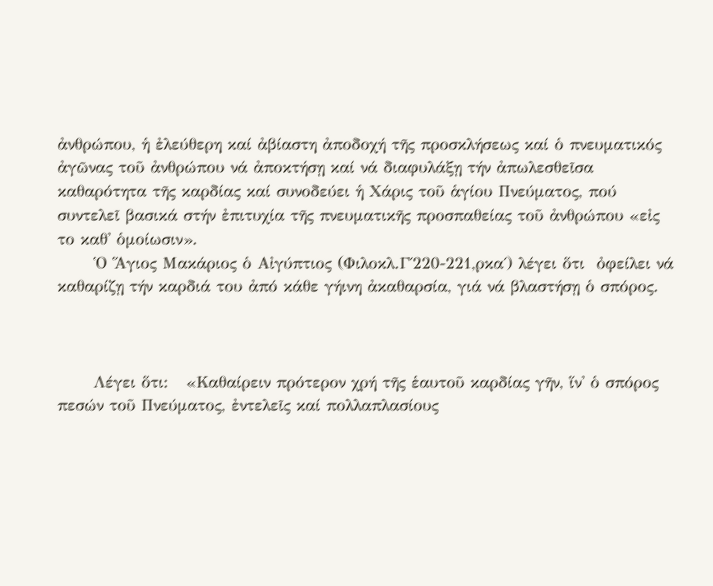ἀνθρώπου, ἡ ἐλεύθερη καί ἀβίαστη ἀποδοχή τῆς προσκλήσεως καί ὁ πνευματικός ἀγῶνας τοῦ ἀνθρώπου νά ἀποκτήσῃ καί νά διαφυλάξῃ τήν ἀπωλεσθεῖσα καθαρότητα τῆς καρδίας καί συνοδεύει ἡ Χάρις τοῦ ἁγίου Πνεύματος, πού συντελεῖ βασικά στήν ἐπιτυχία τῆς πνευματικῆς προσπαθείας τοῦ ἀνθρώπου «εἰς το καθ' ὁμοίωσιν».
      Ὁ Ἅγιος Μακάριος ὁ Αἰγύπτιος (Φιλοκλ.Γ΄220-221,ρκα΄) λέγει ὅτι  ὀφείλει νά καθαρίζῃ τήν καρδιά του ἀπό κάθε γήινη ἀκαθαρσία, γιά νά βλαστήσῃ ὁ σπόρος.



      Λέγει ὅτι:   «Καθαίρειν πρότερον χρή τῆς ἑαυτοῦ καρδίας γῆν, ἵν' ὁ σπόρος πεσών τοῦ Πνεύματος, ἐντελεῖς καί πολλαπλασίους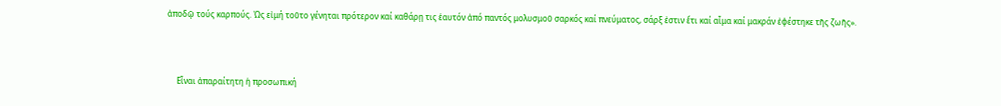ἀποδῷ τούς καρπούς. Ὡς εἰμή τοῦτο γένηται πρότερον καί καθάρῃ τις ἑαυτόν ἀπό παντός μολυσμοῦ σαρκός καί πνεύματος, σάρξ ἐστιν ἔτι καί αἷμα καί μακράν ἐφέστηκε τῆς ζωῆς».



     Εἶναι ἀπαραίτητη ἡ προσωπική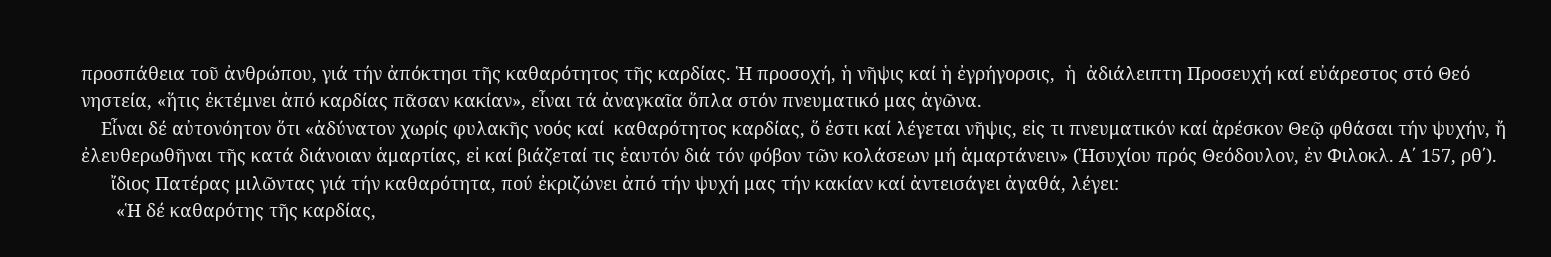προσπάθεια τοῦ ἀνθρώπου, γιά τήν ἀπόκτησι τῆς καθαρότητος τῆς καρδίας. Ἡ προσοχή, ἡ νῆψις καί ἡ ἐγρήγορσις,  ἡ  ἀδιάλειπτη Προσευχή καί εὐάρεστος στό Θεό νηστεία, «ἥτις ἐκτέμνει ἀπό καρδίας πᾶσαν κακίαν», εἶναι τά ἀναγκαῖα ὅπλα στόν πνευματικό μας ἀγῶνα.
    Εἶναι δέ αὐτονόητον ὅτι «ἀδύνατον χωρίς φυλακῆς νοός καί  καθαρότητος καρδίας, ὅ ἐστι καί λέγεται νῆψις, εἰς τι πνευματικόν καί ἀρέσκον Θεῷ φθάσαι τήν ψυχήν, ἤ ἐλευθερωθῆναι τῆς κατά διάνοιαν ἁμαρτίας, εἰ καί βιάζεταί τις ἑαυτόν διά τόν φόβον τῶν κολάσεων μή ἁμαρτάνειν» (Ἡσυχίου πρός Θεόδουλον, ἐν Φιλοκλ. Α΄ 157, ρθ΄).
      ἴδιος Πατέρας μιλῶντας γιά τήν καθαρότητα, πού ἐκριζώνει ἀπό τήν ψυχή μας τήν κακίαν καί ἀντεισάγει ἀγαθά, λέγει:
       «Ἡ δέ καθαρότης τῆς καρδίας,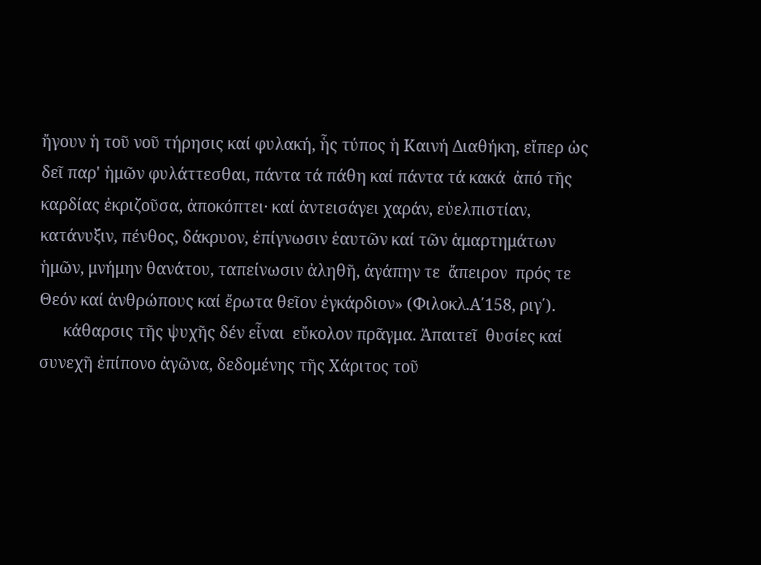ἤγουν ἡ τοῦ νοῦ τήρησις καί φυλακή, ἧς τύπος ἡ Καινή Διαθήκη, εἴπερ ὡς δεῖ παρ' ἡμῶν φυλάττεσθαι, πάντα τά πάθη καί πάντα τά κακά  ἀπό τῆς καρδίας ἐκριζοῦσα, ἀποκόπτει· καί ἀντεισάγει χαράν, εὐελπιστίαν, κατάνυξιν, πένθος, δάκρυον, ἐπίγνωσιν ἑαυτῶν καί τῶν ἁμαρτημάτων ἡμῶν, μνήμην θανάτου, ταπείνωσιν ἀληθῆ, ἀγάπην τε  ἄπειρον  πρός τε Θεόν καί ἀνθρώπους καί ἔρωτα θεῖον ἐγκάρδιον» (Φιλοκλ.Α΄158, ριγ΄).
      κάθαρσις τῆς ψυχῆς δέν εἶναι  εὔκολον πρᾶγμα. Ἀπαιτεῖ  θυσίες καί συνεχῆ ἐπίπονο ἀγῶνα, δεδομένης τῆς Χάριτος τοῦ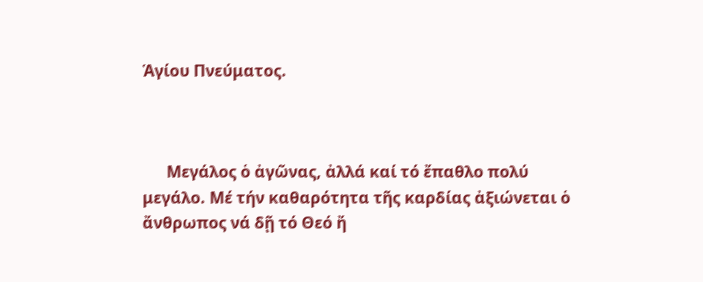Ἁγίου Πνεύματος.



      Μεγάλος ὁ ἀγῶνας, ἀλλά καί τό ἔπαθλο πολύ μεγάλο. Μέ τήν καθαρότητα τῆς καρδίας ἀξιώνεται ὁ ἄνθρωπος νά δῇ τό Θεό ἤ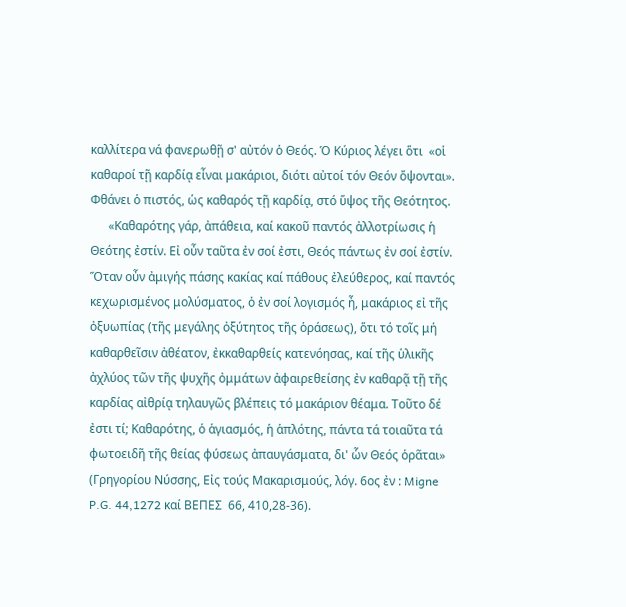καλλίτερα νά φανερωθῇ σ' αὐτόν ὁ Θεός. Ὁ Κύριος λέγει ὅτι  «οἱ καθαροί τῇ καρδίᾳ εἶναι μακάριοι, διότι αὐτοί τόν Θεόν ὄψονται». Φθάνει ὁ πιστός, ὡς καθαρός τῇ καρδίᾳ, στό ὕψος τῆς Θεότητος.
      «Καθαρότης γάρ, ἀπάθεια, καί κακοῦ παντός ἀλλοτρίωσις ἡ Θεότης ἐστίν. Εἰ οὖν ταῦτα ἐν σοί ἐστι, Θεός πάντως ἐν σοί ἐστίν. Ὅταν οὖν ἀμιγής πάσης κακίας καί πάθους ἐλεύθερος, καί παντός κεχωρισμένος μολύσματος, ὁ ἐν σοί λογισμός ἦ, μακάριος εἰ τῆς ὀξυωπίας (τῆς μεγάλης ὀξύτητος τῆς ὁράσεως), ὅτι τό τοῖς μή καθαρθεῖσιν ἀθέατον, ἐκκαθαρθείς κατενόησας, καί τῆς ὑλικῆς ἀχλύος τῶν τῆς ψυχῆς ὀμμάτων ἀφαιρεθείσης ἐν καθαρᾷ τῇ τῆς καρδίας αἰθρίᾳ τηλαυγῶς βλέπεις τό μακάριον θέαμα. Τοῦτο δέ ἐστι τί; Καθαρότης, ὁ ἁγιασμός, ἡ ἁπλότης, πάντα τά τοιαῦτα τά φωτοειδῆ τῆς θείας φύσεως ἀπαυγάσματα, δι' ὧν Θεός ὁρᾶται» (Γρηγορίου Νύσσης, Εἰς τούς Μακαρισμούς, λόγ. 6ος ἐν : Migne P.G. 44,1272 καί ΒΕΠΕΣ  66, 410,28-36).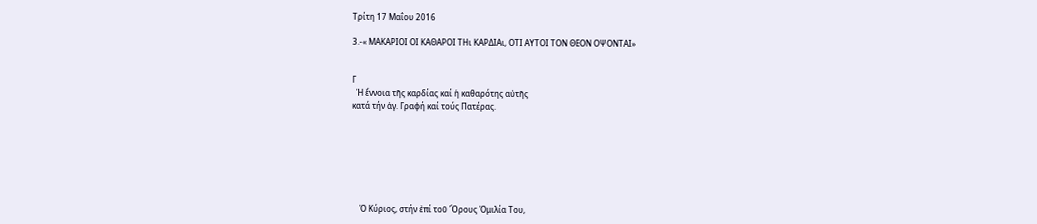Τρίτη 17 Μαΐου 2016

3.-« ΜΑΚΑΡΙΟΙ ΟΙ ΚΑΘΑΡΟΙ ΤΗι ΚΑΡΔΙΑι, ΟΤΙ ΑΥΤΟΙ ΤΟΝ ΘΕΟΝ ΟΨΟΝΤΑΙ»


Γ
  Ἡ ἔννοια τῆς καρδίας καί ἡ καθαρότης αὐτῆς
κατά τήν ἁγ. Γραφή καί τούς Πατέρας.







    Ὁ Κύριος, στήν ἐπί τοῦ Ὄρους Ὁμιλία Του,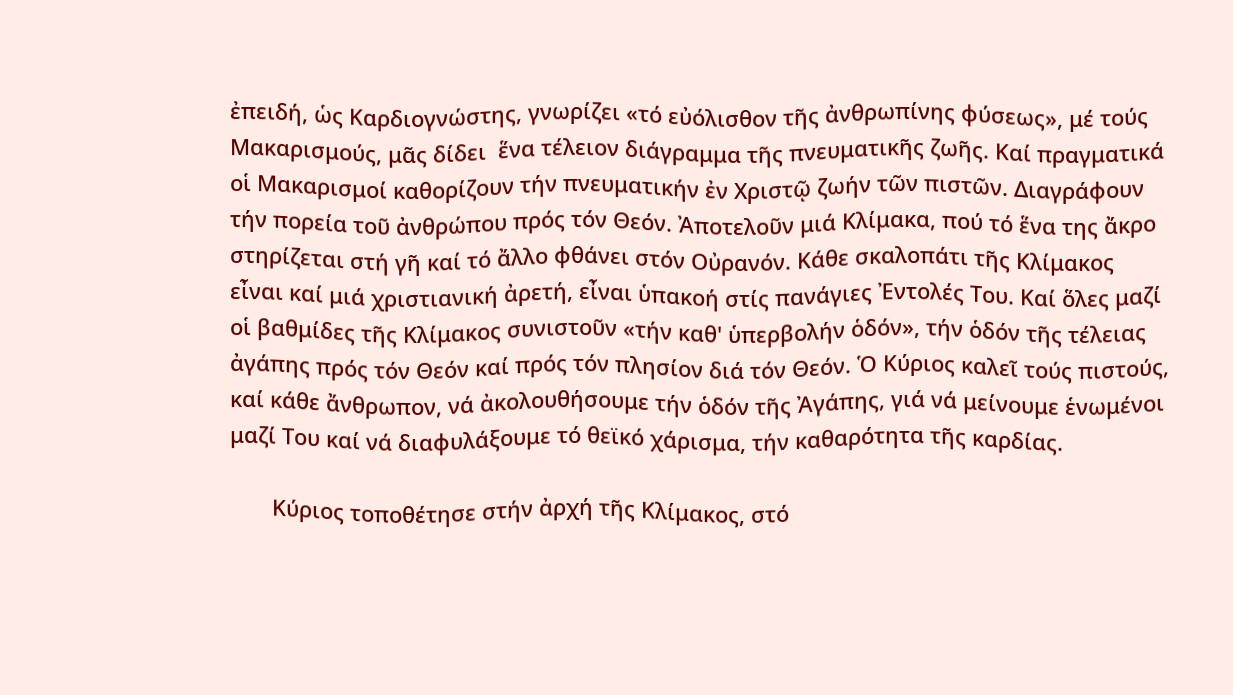ἐπειδή, ὡς Καρδιογνώστης, γνωρίζει «τό εὐόλισθον τῆς ἀνθρωπίνης φύσεως», μέ τούς Μακαρισμούς, μᾶς δίδει  ἕνα τέλειον διάγραμμα τῆς πνευματικῆς ζωῆς. Καί πραγματικά οἱ Μακαρισμοί καθορίζουν τήν πνευματικήν ἐν Χριστῷ ζωήν τῶν πιστῶν. Διαγράφουν τήν πορεία τοῦ ἀνθρώπου πρός τόν Θεόν. Ἀποτελοῦν μιά Κλίμακα, πού τό ἕνα της ἄκρο στηρίζεται στή γῆ καί τό ἄλλο φθάνει στόν Οὐρανόν. Κάθε σκαλοπάτι τῆς Κλίμακος εἶναι καί μιά χριστιανική ἀρετή, εἶναι ὑπακοή στίς πανάγιες Ἐντολές Του. Καί ὅλες μαζί οἱ βαθμίδες τῆς Κλίμακος συνιστοῦν «τήν καθ' ὑπερβολήν ὁδόν», τήν ὁδόν τῆς τέλειας ἀγάπης πρός τόν Θεόν καί πρός τόν πλησίον διά τόν Θεόν. Ὁ Κύριος καλεῖ τούς πιστούς, καί κάθε ἄνθρωπον, νά ἀκολουθήσουμε τήν ὁδόν τῆς Ἀγάπης, γιά νά μείνουμε ἑνωμένοι μαζί Του καί νά διαφυλάξουμε τό θεϊκό χάρισμα, τήν καθαρότητα τῆς καρδίας.

       Κύριος τοποθέτησε στήν ἀρχή τῆς Κλίμακος, στό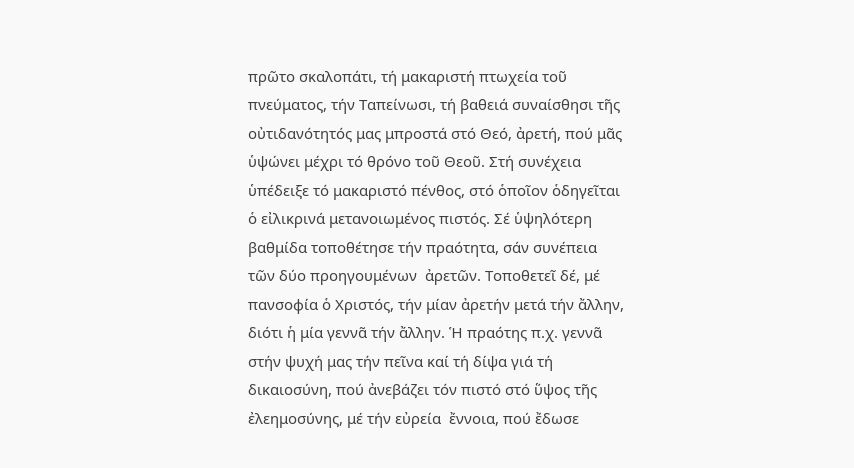πρῶτο σκαλοπάτι, τή μακαριστή πτωχεία τοῦ πνεύματος, τήν Ταπείνωσι, τή βαθειά συναίσθησι τῆς οὐτιδανότητός μας μπροστά στό Θεό, ἀρετή, πού μᾶς ὑψώνει μέχρι τό θρόνο τοῦ Θεοῦ. Στή συνέχεια ὑπέδειξε τό μακαριστό πένθος, στό ὁποῖον ὁδηγεῖται ὁ εἰλικρινά μετανοιωμένος πιστός. Σέ ὑψηλότερη βαθμίδα τοποθέτησε τήν πραότητα, σάν συνέπεια τῶν δύο προηγουμένων  ἀρετῶν. Τοποθετεῖ δέ, μέ πανσοφία ὁ Χριστός, τήν μίαν ἀρετήν μετά τήν ἄλλην, διότι ἡ μία γεννᾶ τήν ἄλλην. Ἡ πραότης π.χ. γεννᾶ στήν ψυχή μας τήν πεῖνα καί τή δίψα γιά τή δικαιοσύνη, πού ἀνεβάζει τόν πιστό στό ὕψος τῆς ἐλεημοσύνης, μέ τήν εὐρεία  ἔννοια, πού ἔδωσε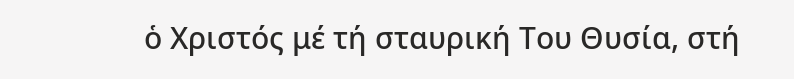ὁ Χριστός μέ τή σταυρική Του Θυσία, στή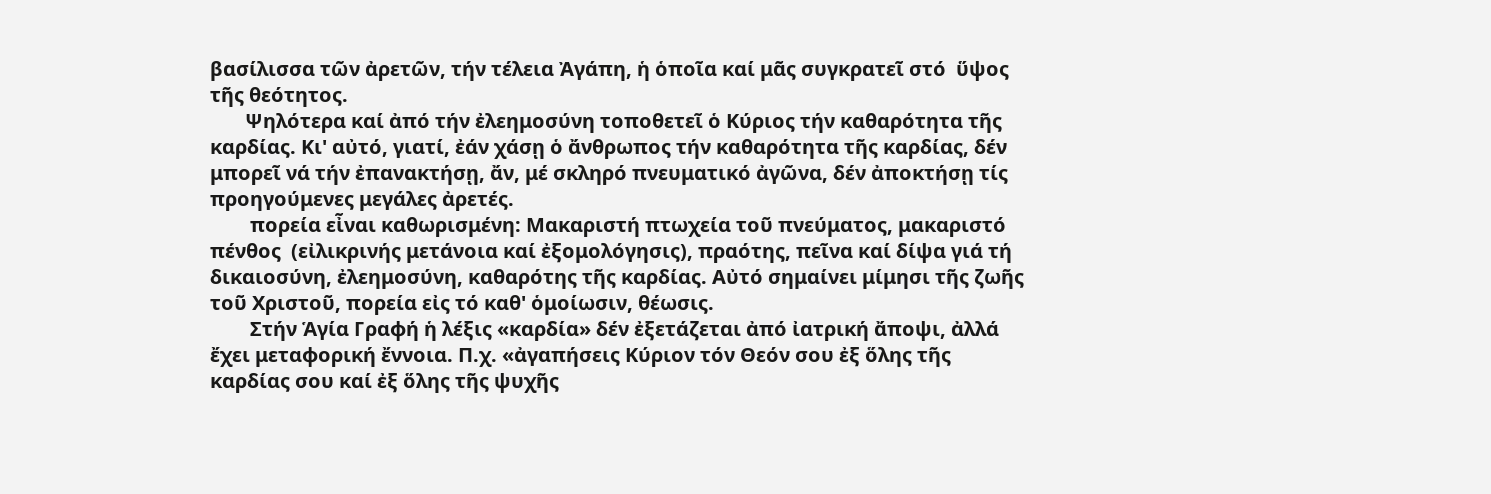βασίλισσα τῶν ἀρετῶν, τήν τέλεια Ἀγάπη, ἡ ὁποῖα καί μᾶς συγκρατεῖ στό  ὕψος τῆς θεότητος.
       Ψηλότερα καί ἀπό τήν ἐλεημοσύνη τοποθετεῖ ὁ Κύριος τήν καθαρότητα τῆς καρδίας. Κι' αὐτό, γιατί, ἐάν χάσῃ ὁ ἄνθρωπος τήν καθαρότητα τῆς καρδίας, δέν μπορεῖ νά τήν ἐπανακτήσῃ, ἄν, μέ σκληρό πνευματικό ἀγῶνα, δέν ἀποκτήσῃ τίς προηγούμενες μεγάλες ἀρετές.
        πορεία εἶναι καθωρισμένη: Μακαριστή πτωχεία τοῦ πνεύματος, μακαριστό πένθος  (εἰλικρινής μετάνοια καί ἐξομολόγησις), πραότης, πεῖνα καί δίψα γιά τή δικαιοσύνη, ἐλεημοσύνη, καθαρότης τῆς καρδίας. Αὐτό σημαίνει μίμησι τῆς ζωῆς τοῦ Χριστοῦ, πορεία εἰς τό καθ' ὁμοίωσιν, θέωσις.
        Στήν Ἁγία Γραφή ἡ λέξις «καρδία» δέν ἐξετάζεται ἀπό ἰατρική ἄποψι, ἀλλά ἔχει μεταφορική ἔννοια. Π.χ. «ἀγαπήσεις Κύριον τόν Θεόν σου ἐξ ὅλης τῆς καρδίας σου καί ἐξ ὅλης τῆς ψυχῆς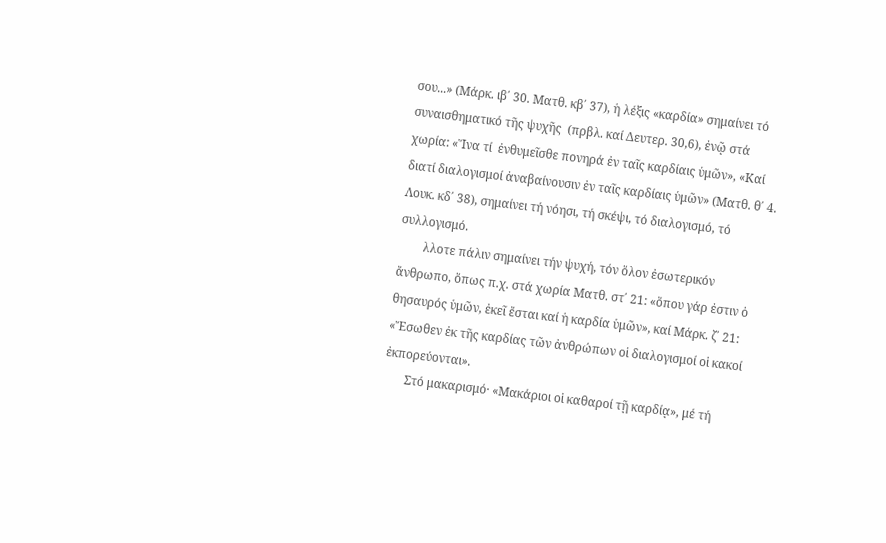σου...» (Μάρκ. ιβ΄ 30. Ματθ. κβ΄ 37), ἡ λέξις «καρδία» σημαίνει τό συναισθηματικό τῆς ψυχῆς  (πρβλ. καί Δευτερ. 30,6), ἐνῷ στά χωρία: «Ἵνα τί  ἐνθυμεῖσθε πονηρά ἐν ταῖς καρδίαις ὑμῶν», «Καί  διατί διαλογισμοί ἀναβαίνουσιν ἐν ταῖς καρδίαις ὑμῶν» (Ματθ. θ΄ 4. Λουκ. κδ΄ 38), σημαίνει τή νόησι, τή σκέψι, τό διαλογισμό, τό συλλογισμό.
        λλοτε πάλιν σημαίνει τήν ψυχή, τόν ὅλον ἐσωτερικόν ἄνθρωπο, ὅπως π.χ. στά χωρία Ματθ. στ΄ 21: «ὅπου γάρ ἐστιν ὁ θησαυρός ὑμῶν, ἐκεῖ ἔσται καί ἡ καρδία ὑμῶν», καί Μάρκ. ζ΄ 21: «Ἔσωθεν ἐκ τῆς καρδίας τῶν ἀνθρώπων οἱ διαλογισμοί οἱ κακοί ἐκπορεύονται».
       Στό μακαρισμό· «Μακάριοι οἱ καθαροί τῇ καρδίᾳ», μέ τή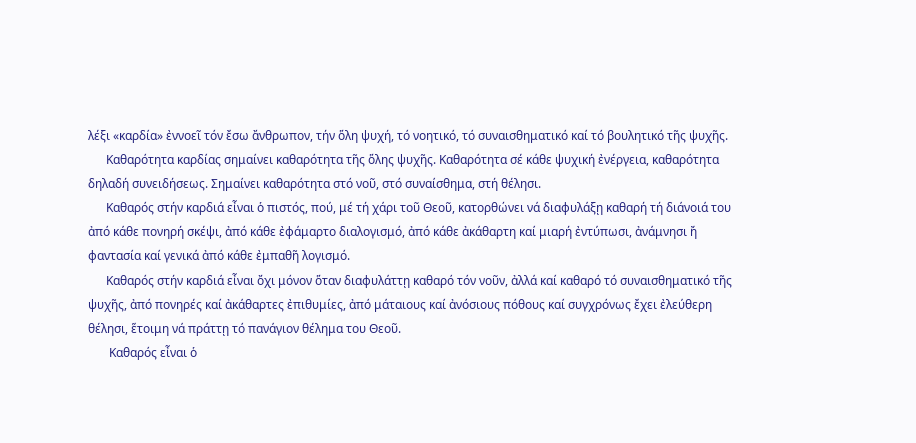λέξι «καρδία» ἐννοεῖ τόν ἔσω ἄνθρωπον, τήν ὅλη ψυχή, τό νοητικό, τό συναισθηματικό καί τό βουλητικό τῆς ψυχῆς.
      Καθαρότητα καρδίας σημαίνει καθαρότητα τῆς ὅλης ψυχῆς. Καθαρότητα σέ κάθε ψυχική ἐνέργεια, καθαρότητα δηλαδή συνειδήσεως. Σημαίνει καθαρότητα στό νοῦ, στό συναίσθημα, στή θέλησι.
      Καθαρός στήν καρδιά εἶναι ὁ πιστός, πού, μέ τή χάρι τοῦ Θεοῦ, κατορθώνει νά διαφυλάξῃ καθαρή τή διάνοιά του ἀπό κάθε πονηρή σκέψι, ἀπό κάθε ἐφάμαρτο διαλογισμό, ἀπό κάθε ἀκάθαρτη καί μιαρή ἐντύπωσι, ἀνάμνησι ἤ φαντασία καί γενικά ἀπό κάθε ἐμπαθῆ λογισμό.
      Καθαρός στήν καρδιά εἶναι ὄχι μόνον ὅταν διαφυλάττῃ καθαρό τόν νοῦν, ἀλλά καί καθαρό τό συναισθηματικό τῆς ψυχῆς, ἀπό πονηρές καί ἀκάθαρτες ἐπιθυμίες, ἀπό μάταιους καί ἀνόσιους πόθους καί συγχρόνως ἔχει ἐλεύθερη θέλησι, ἕτοιμη νά πράττῃ τό πανάγιον θέλημα του Θεοῦ.
       Καθαρός εἶναι ὁ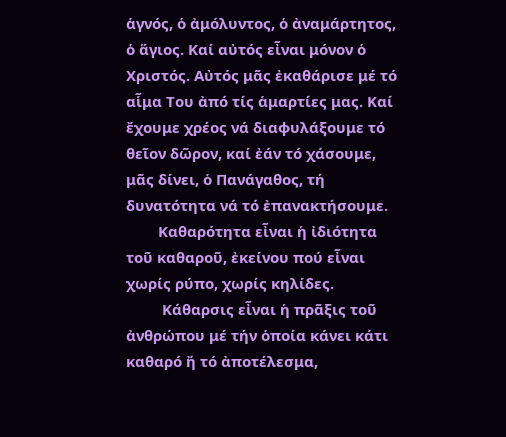ἁγνός, ὁ ἀμόλυντος, ὁ ἀναμάρτητος, ὁ ἅγιος. Καί αὐτός εἶναι μόνον ὁ Χριστός. Αὐτός μᾶς ἐκαθάρισε μέ τό αἷμα Του ἀπό τίς ἁμαρτίες μας. Καί ἔχουμε χρέος νά διαφυλάξουμε τό θεῖον δῶρον, καί ἐάν τό χάσουμε, μᾶς δίνει, ὁ Πανάγαθος, τή δυνατότητα νά τό ἐπανακτήσουμε.
        Καθαρότητα εἶναι ἡ ἰδιότητα τοῦ καθαροῦ, ἐκείνου πού εἶναι χωρίς ρύπο, χωρίς κηλίδες.
         Κάθαρσις εἶναι ἡ πρᾶξις τοῦ ἀνθρώπου μέ τήν ὁποία κάνει κάτι καθαρό ἤ τό ἀποτέλεσμα,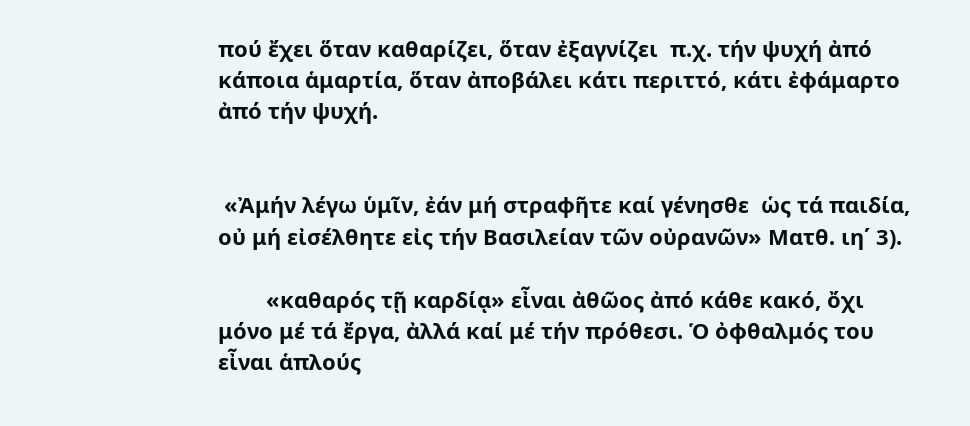πού ἔχει ὅταν καθαρίζει, ὅταν ἐξαγνίζει  π.χ. τήν ψυχή ἀπό κάποια ἁμαρτία, ὅταν ἀποβάλει κάτι περιττό, κάτι ἐφάμαρτο ἀπό τήν ψυχή.


 «Ἀμήν λέγω ὑμῖν, ἐάν μή στραφῆτε καί γένησθε  ὡς τά παιδία, οὐ μή εἰσέλθητε εἰς τήν Βασιλείαν τῶν οὐρανῶν» Ματθ. ιη΄ 3).

        «καθαρός τῇ καρδίᾳ» εἶναι ἀθῶος ἀπό κάθε κακό, ὄχι μόνο μέ τά ἔργα, ἀλλά καί μέ τήν πρόθεσι. Ὁ ὀφθαλμός του εἶναι ἁπλούς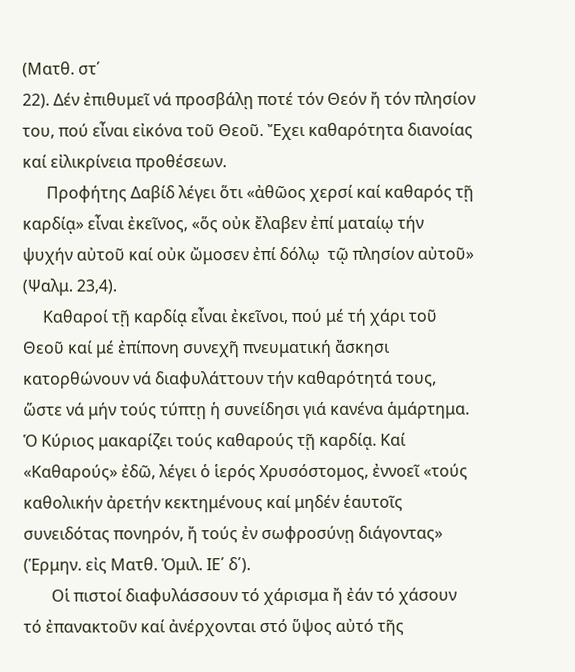(Ματθ. στ΄
22). Δέν ἐπιθυμεῖ νά προσβάλῃ ποτέ τόν Θεόν ἤ τόν πλησίον του, πού εἶναι εἰκόνα τοῦ Θεοῦ. Ἔχει καθαρότητα διανοίας καί εἰλικρίνεια προθέσεων.
      Προφήτης Δαβίδ λέγει ὅτι «ἀθῶος χερσί καί καθαρός τῇ καρδίᾳ» εἶναι ἐκεῖνος, «ὅς οὐκ ἔλαβεν ἐπί ματαίῳ τήν ψυχήν αὐτοῦ καί οὐκ ὤμοσεν ἐπί δόλῳ  τῷ πλησίον αὐτοῦ» (Ψαλμ. 23,4).
     Καθαροί τῇ καρδίᾳ εἶναι ἐκεῖνοι, πού μέ τή χάρι τοῦ Θεοῦ καί μέ ἐπίπονη συνεχῆ πνευματική ἄσκησι κατορθώνουν νά διαφυλάττουν τήν καθαρότητά τους, ὥστε νά μήν τούς τύπτῃ ἡ συνείδησι γιά κανένα ἁμάρτημα. Ὁ Κύριος μακαρίζει τούς καθαρούς τῇ καρδίᾳ. Καί «Καθαρούς» ἐδῶ, λέγει ὁ ἱερός Χρυσόστομος, ἐννοεῖ «τούς καθολικήν ἀρετήν κεκτημένους καί μηδέν ἑαυτοῖς συνειδότας πονηρόν, ἤ τούς ἐν σωφροσύνῃ διάγοντας» (Ἑρμην. εἰς Ματθ. Ὁμιλ. ΙΕ΄ δ΄).
       Οἱ πιστοί διαφυλάσσουν τό χάρισμα ἤ ἐάν τό χάσουν  τό ἐπανακτοῦν καί ἀνέρχονται στό ὕψος αὐτό τῆς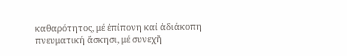καθαρότητος, μέ ἐπίπονη καί ἀδιάκοπη πνευματική ἄσκησι, μέ συνεχῆ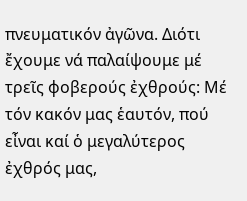πνευματικόν ἀγῶνα. Διότι ἔχουμε νά παλαίψουμε μέ τρεῖς φοβερούς ἐχθρούς: Μέ τόν κακόν μας ἑαυτόν, πού εἶναι καί ὁ μεγαλύτερος ἐχθρός μας,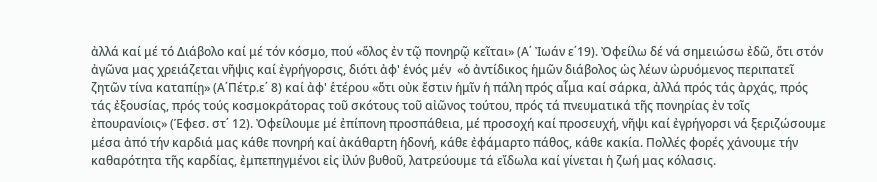ἀλλά καί μέ τό Διάβολο καί μέ τόν κόσμο, πού «ὅλος ἐν τῷ πονηρῷ κεῖται» (Α΄ Ἰωάν ε΄19). Ὀφείλω δέ νά σημειώσω ἐδῶ, ὅτι στόν ἀγῶνα μας χρειάζεται νῆψις καί ἐγρήγορσις, διότι ἀφ' ἑνός μέν  «ὁ ἀντίδικος ἡμῶν διάβολος ὡς λέων ὠρυόμενος περιπατεῖ ζητῶν τίνα καταπίῃ» (Α΄Πέτρ.ε΄ 8) καί ἀφ' ἑτέρου «ὅτι οὐκ ἔστιν ἡμῖν ἡ πάλη πρός αἷμα καί σάρκα, ἀλλά πρός τάς ἀρχάς, πρός τάς ἐξουσίας, πρός τούς κοσμοκράτορας τοῦ σκότους τοῦ αἰῶνος τούτου, πρός τά πνευματικά τῆς πονηρίας ἐν τοῖς ἐπουρανίοις» (Έφεσ. στ΄ 12). Ὀφείλουμε μέ ἐπίπονη προσπάθεια, μέ προσοχή καί προσευχή, νῆψι καί ἐγρήγορσι νά ξεριζώσουμε μέσα ἀπό τήν καρδιά μας κάθε πονηρή καί ἀκάθαρτη ἡδονή, κάθε ἐφάμαρτο πάθος, κάθε κακία. Πολλές φορές χάνουμε τήν καθαρότητα τῆς καρδίας, ἐμπεπηγμένοι εἰς ἰλύν βυθοῦ, λατρεύουμε τά εἴδωλα καί γίνεται ἡ ζωή μας κόλασις.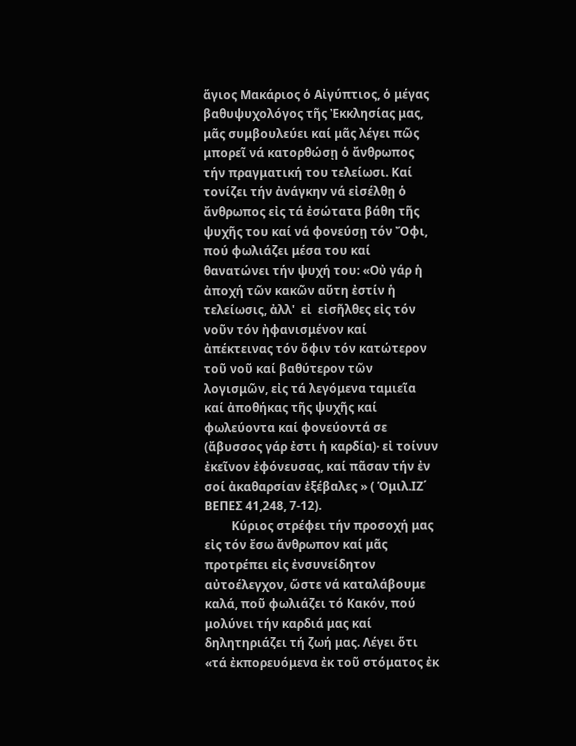ἅγιος Μακάριος ὁ Αἰγύπτιος, ὁ μέγας βαθυψυχολόγος τῆς Ἐκκλησίας μας, μᾶς συμβουλεύει καί μᾶς λέγει πῶς μπορεῖ νά κατορθώσῃ ὁ ἄνθρωπος τήν πραγματική του τελείωσι. Καί τονίζει τήν ἀνάγκην νά εἰσέλθῃ ὁ ἄνθρωπος εἰς τά ἐσώτατα βάθη τῆς ψυχῆς του καί νά φονεύσῃ τόν Ὄφι, πού φωλιάζει μέσα του καί  θανατώνει τήν ψυχή του: «Οὐ γάρ ἡ ἀποχή τῶν κακῶν αὔτη ἐστίν ἡ τελείωσις, ἀλλ'  εἰ  εἰσῆλθες εἰς τόν νοῦν τόν ἠφανισμένον καί ἀπέκτεινας τόν ὄφιν τόν κατώτερον τοῦ νοῦ καί βαθύτερον τῶν λογισμῶν, εἰς τά λεγόμενα ταμιεῖα  καί ἀποθήκας τῆς ψυχῆς καί φωλεύοντα καί φονεύοντά σε (ἄβυσσος γάρ ἐστι ἡ καρδία)· εἰ τοίνυν ἐκεῖνον ἐφόνευσας, καί πᾶσαν τήν ἐν σοί ἀκαθαρσίαν ἐξέβαλες » ( Ὁμιλ.ΙΖ΄ ΒΕΠΕΣ 41,248, 7-12).
         Κύριος στρέφει τήν προσοχή μας εἰς τόν ἔσω ἄνθρωπον καί μᾶς προτρέπει εἰς ἐνσυνείδητον αὐτοέλεγχον, ὥστε νά καταλάβουμε καλά, ποῦ φωλιάζει τό Κακόν, πού μολύνει τήν καρδιά μας καί δηλητηριάζει τή ζωή μας. Λέγει ὅτι «τά ἐκπορευόμενα ἐκ τοῦ στόματος ἐκ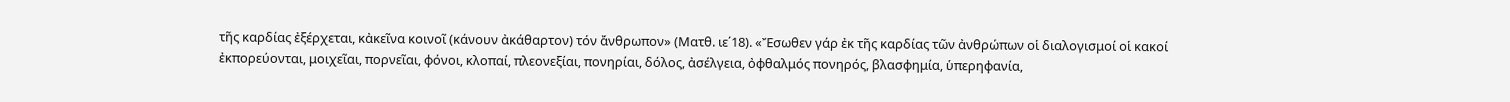τῆς καρδίας ἐξέρχεται, κἀκεῖνα κοινοῖ (κάνουν ἀκάθαρτον) τόν ἄνθρωπον» (Ματθ. ιε΄18). «Ἔσωθεν γάρ ἐκ τῆς καρδίας τῶν ἀνθρώπων οἱ διαλογισμοί οἱ κακοί ἐκπορεύονται, μοιχεῖαι, πορνεῖαι, φόνοι, κλοπαί, πλεονεξίαι, πονηρίαι, δόλος, ἀσέλγεια, ὀφθαλμός πονηρός, βλασφημία, ὑπερηφανία,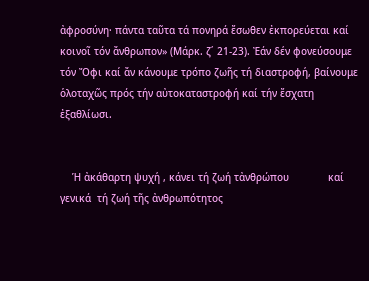ἀφροσύνη· πάντα ταῦτα τά πονηρά ἔσωθεν ἐκπορεύεται καί κοινοῖ τόν ἄνθρωπον» (Μάρκ. ζ΄ 21-23). Ἐάν δέν φονεύσουμε τόν Ὄφι καί ἄν κάνουμε τρόπο ζωῆς τή διαστροφή, βαίνουμε ὁλοταχῶς πρός τήν αὐτοκαταστροφή καί τήν ἔσχατη ἐξαθλίωσι.


    Ἡ ἀκάθαρτη ψυχή , κάνει τή ζωή τἀνθρώπου             καί γενικά  τή ζωή τῆς ἀνθρωπότητος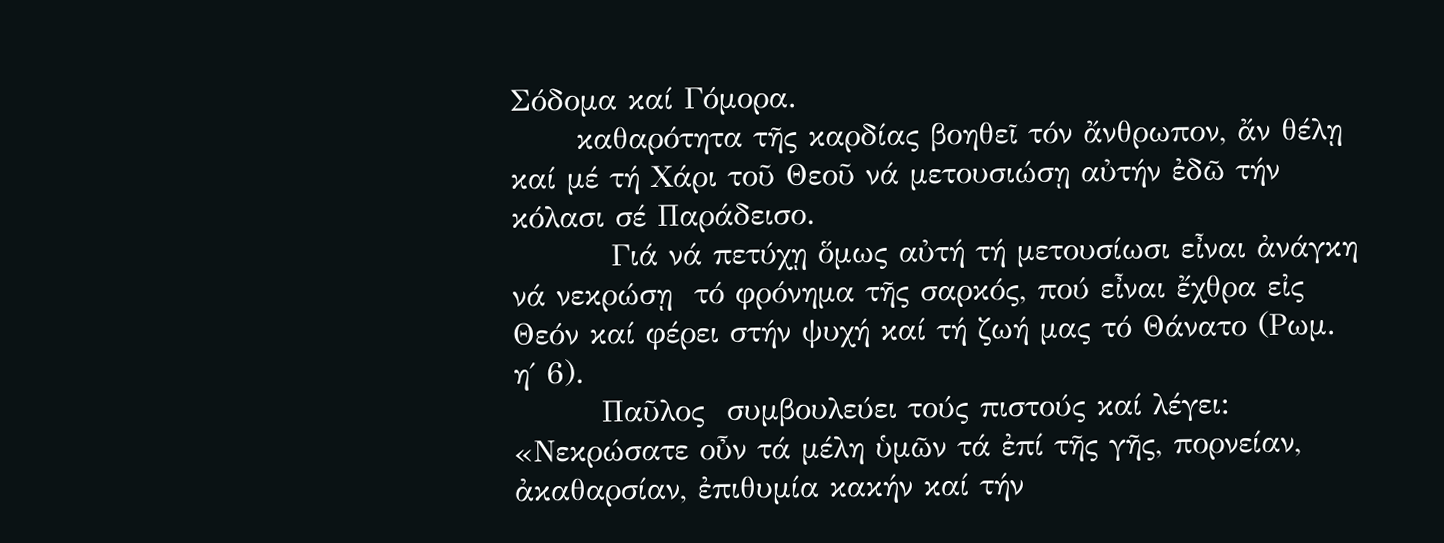Σόδομα καί Γόμορα.
      καθαρότητα τῆς καρδίας βοηθεῖ τόν ἄνθρωπον, ἄν θέλῃ καί μέ τή Χάρι τοῦ Θεοῦ νά μετουσιώσῃ αὐτήν ἐδῶ τήν κόλασι σέ Παράδεισο.
         Γιά νά πετύχῃ ὅμως αὐτή τή μετουσίωσι εἶναι ἀνάγκη νά νεκρώσῃ  τό φρόνημα τῆς σαρκός, πού εἶναι ἔχθρα εἰς Θεόν καί φέρει στήν ψυχή καί τή ζωή μας τό Θάνατο (Ρωμ. η΄ 6).
        Παῦλος  συμβουλεύει τούς πιστούς καί λέγει: «Νεκρώσατε οὖν τά μέλη ὑμῶν τά ἐπί τῆς γῆς, πορνείαν, ἀκαθαρσίαν, ἐπιθυμία κακήν καί τήν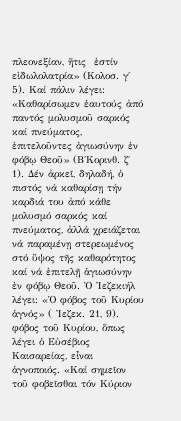πλεονεξίαν, ἥτις  ἐστίν εἰδωλολατρία» (Κολοσ. γ΄ 5). Καί πάλιν λέγει: «Καθαρίσωμεν ἑαυτούς ἀπό παντός μολυσμοῦ σαρκός καί πνεύματος, ἐπιτελοῦντες ἁγιωσύνην ἐν φόβῳ Θεοῦ» (Β΄Κορινθ. ζ΄ 1). Δέν ἀρκεῖ, δηλαδή, ὁ πιστός νά καθαρίσῃ τήν καρδιά του ἀπό κάθε μολυσμό σαρκός καί πνεύματος, ἀλλά χρειάζεται νά παραμένῃ στερεωμένος στό ὕψος τῆς καθαρότητος καί νά ἐπιτελῇ ἁγιωσύνην ἐν φόβῳ Θεοῦ. Ὁ Ἰεζεκιήλ λέγει: «Ὁ φόβος τοῦ Κυρίου ἁγνός» ( Ἰεζεκ. 21, 9). φόβος τοῦ Κυρίου, ὅπως λέγει ὁ Εὐσέβιος Καισαρείας, εἶναι ἁγνοποιός. «Καί σημεῖον τοῦ φοβεῖσθαι τόν Κύριον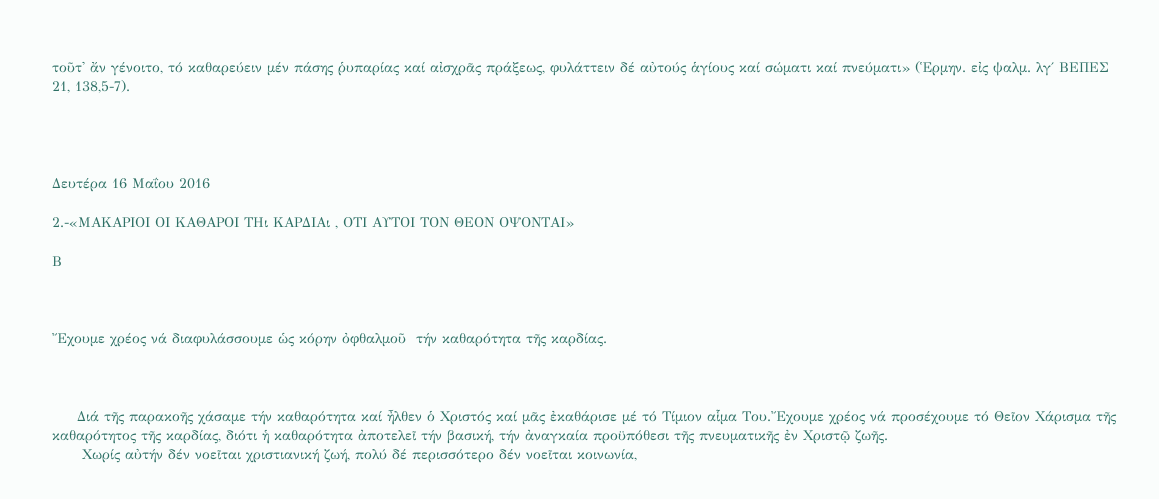τοῦτ' ἄν γένοιτο, τό καθαρεύειν μέν πάσης ῥυπαρίας καί αἰσχρᾶς πράξεως, φυλάττειν δέ αὐτούς ἁγίους καί σώματι καί πνεύματι» (Ἑρμην. εἰς ψαλμ. λγ΄ ΒΕΠΕΣ  21, 138,5-7).




Δευτέρα 16 Μαΐου 2016

2.-«ΜΑΚΑΡΙΟΙ ΟΙ ΚΑΘΑΡΟΙ ΤΗι ΚΑΡΔΙΑι , ΟΤΙ ΑΥΤΟΙ ΤΟΝ ΘΕΟΝ ΟΨΟΝΤΑΙ»

Β



Ἔχουμε χρέος νά διαφυλάσσουμε ὡς κόρην ὀφθαλμοῦ  τήν καθαρότητα τῆς καρδίας.



     Διά τῆς παρακοῆς χάσαμε τήν καθαρότητα καί ἦλθεν ὁ Χριστός καί μᾶς ἐκαθάρισε μέ τό Τίμιον αἷμα Του.Ἔχουμε χρέος νά προσέχουμε τό Θεῖον Χάρισμα τῆς καθαρότητος τῆς καρδίας, διότι ἡ καθαρότητα ἀποτελεῖ τήν βασική, τήν ἀναγκαία προϋπόθεσι τῆς πνευματικῆς ἐν Χριστῷ ζωῆς.
      Χωρίς αὐτήν δέν νοεῖται χριστιανική ζωή, πολύ δέ περισσότερο δέν νοεῖται κοινωνία,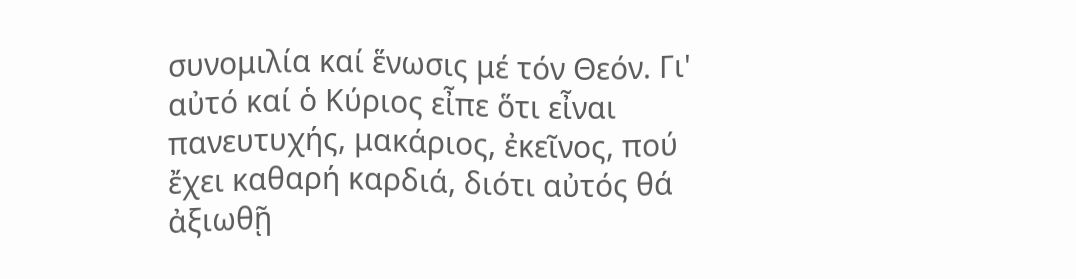συνομιλία καί ἕνωσις μέ τόν Θεόν. Γι'  αὐτό καί ὁ Κύριος εἶπε ὅτι εἶναι πανευτυχής, μακάριος, ἐκεῖνος, πού ἔχει καθαρή καρδιά, διότι αὐτός θά ἀξιωθῇ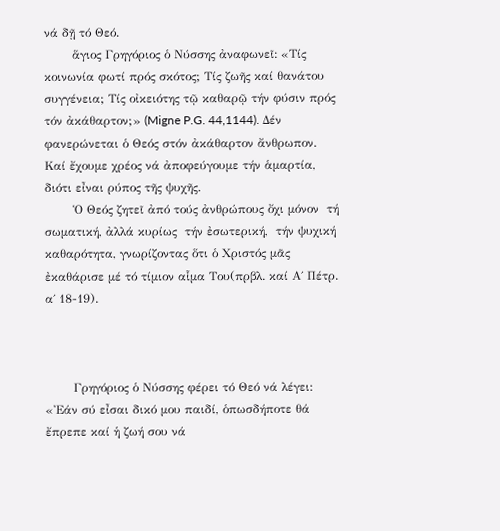νά δῇ τό Θεό.
       ἅγιος Γρηγόριος ὁ Νύσσης ἀναφωνεῖ: «Τίς κοινωνία φωτί πρός σκότος; Τίς ζωῆς καί θανάτου συγγένεια; Τίς οἰκειότης τῷ καθαρῷ τήν φύσιν πρός τόν ἀκάθαρτον;» (Migne P.G. 44,1144). Δέν φανερώνεται ὁ Θεός στόν ἀκάθαρτον ἄνθρωπον. Καί ἔχουμε χρέος νά ἀποφεύγουμε τήν ἁμαρτία, διότι εἶναι ρύπος τῆς ψυχῆς.
       Ὁ Θεός ζητεῖ ἀπό τούς ἀνθρώπους ὄχι μόνον  τή σωματική, ἀλλά κυρίως  τήν ἐσωτερική,  τήν ψυχική καθαρότητα, γνωρίζοντας ὅτι ὁ Χριστός μᾶς ἐκαθάρισε μέ τό τίμιον αἷμα Του(πρβλ. καί Α΄ Πέτρ. α΄ 18-19).



       Γρηγόριος ὁ Νύσσης φέρει τό Θεό νά λέγει: «Ἐάν σύ εἶσαι δικό μου παιδί, ὁπωσδήποτε θά ἔπρεπε καί ἡ ζωή σου νά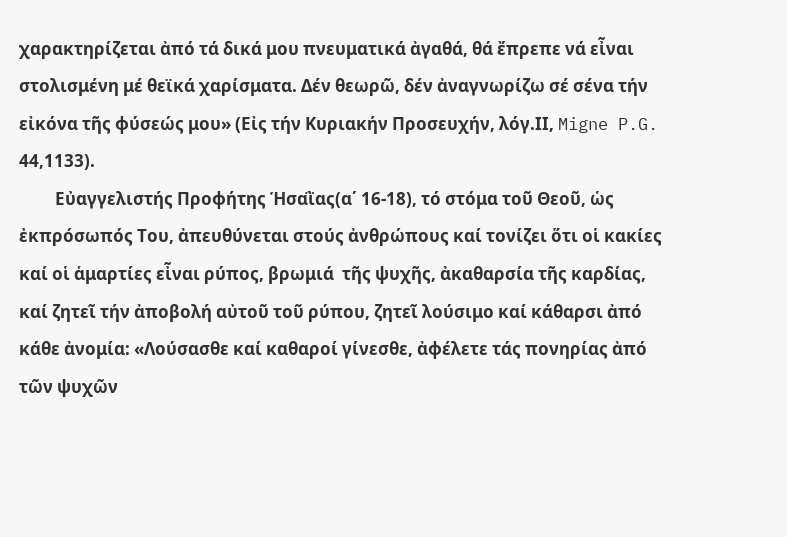χαρακτηρίζεται ἀπό τά δικά μου πνευματικά ἀγαθά, θά ἔπρεπε νά εἶναι στολισμένη μέ θεϊκά χαρίσματα. Δέν θεωρῶ, δέν ἀναγνωρίζω σέ σένα τήν εἰκόνα τῆς φύσεώς μου» (Εἰς τήν Κυριακήν Προσευχήν, λόγ.ΙΙ, Migne P.G. 44,1133).
         Εὐαγγελιστής Προφήτης Ἡσαῒας(α΄ 16-18), τό στόμα τοῦ Θεοῦ, ὡς ἐκπρόσωπός Του, ἀπευθύνεται στούς ἀνθρώπους καί τονίζει ὅτι οἱ κακίες καί οἱ ἁμαρτίες εἶναι ρύπος, βρωμιά  τῆς ψυχῆς, ἀκαθαρσία τῆς καρδίας, καί ζητεῖ τήν ἀποβολή αὐτοῦ τοῦ ρύπου, ζητεῖ λούσιμο καί κάθαρσι ἀπό κάθε ἀνομία: «Λούσασθε καί καθαροί γίνεσθε, ἀφέλετε τάς πονηρίας ἀπό τῶν ψυχῶν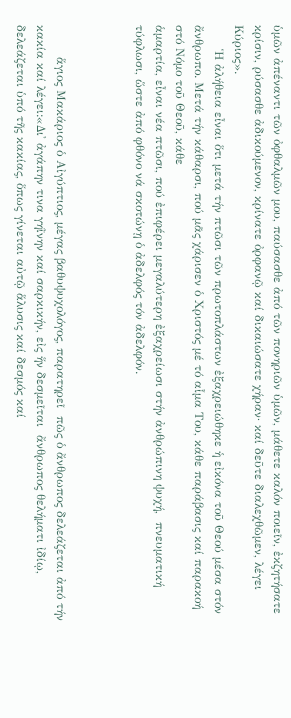ὑμῶν ἀπέναντι τῶν ὀφθαλμῶν μου, παύσασθε ἀπό τῶν πονηριῶν ὑμῶν, μάθετε καλόν ποιεῖν, ἐκζητήσατε κρίσιν, ρύσασθε ἀδικούμενον, κρίνατε ὀρφανῷ καί δικαιώσατε χήραν· καί δεῦτε διαλεχθῶμεν, λέγει Κύριος».
      Ἡ ἀλήθεια εἶναι ὅτι μετά τήν πτῶσι τῶν πρωτοπλάστων ἐξαχρειώθηκε ἡ εἰκόνα τοῦ Θεού μέσα στόν ἄνθρωπο. Μετά τήν κάθαρσι, πού μᾶς χάρισεν ὁ Χριστός μέ τό αἷμα Του, κάθε παράβασις καί παρακοή στό Νόμο τοῦ Θεοῦ, κάθε
ἁμαρτία, εἶναι νέα πτῶσι, πού ἐπιφέρει μεγαλύτερη ἐξαχρείωσι στήν ἀνθρώπινη ψυχή,  πνευματική τύφλωσι, ὥστε ἀπό φθόνο νά σκοτώνῃ ὁ ἀδελφός τόν ἀδελφόν.



        ἅγιος Μακάριος ὁ Αἰγύπτιος, μέγας βαθυψυχολόγος, παρατηρεῖ  πῶς ὁ ἄνθρωπος δελεάζεται ἀπό τήν κακία καί λέγει:«Δι' ἀγάπην τινα γηῒνην καί σαρκικήν, εἰς ἥν δεσμεῖται  ἄνθρωπος θελήματι ἰδίῳ, δελεάζεται ὑπό τῆς κακίας, ὅπως γίνεται αὐτῷ ἅλυσις καί δεσμός καί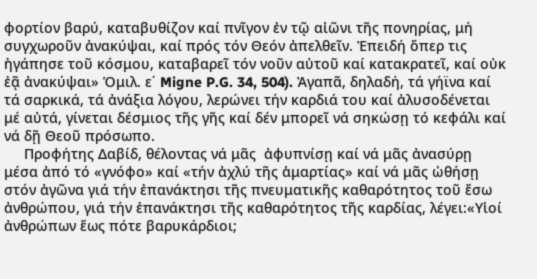φορτίον βαρύ, καταβυθίζον καί πνῖγον ἐν τῷ αἰῶνι τῆς πονηρίας, μή συγχωροῦν ἀνακύψαι, καί πρός τόν Θεόν ἀπελθεῖν. Ἐπειδή ὅπερ τις ἠγάπησε τοῦ κόσμου, καταβαρεῖ τόν νοῦν αὐτοῦ καί κατακρατεῖ, καί οὐκ ἐᾷ ἀνακύψαι» Ὁμιλ. ε΄ Migne P.G. 34, 504). Ἀγαπᾶ, δηλαδή, τά γήϊνα καί τά σαρκικά, τά ἀνάξια λόγου, λερώνει τήν καρδιά του καί ἀλυσοδένεται μέ αὐτά, γίνεται δέσμιος τῆς γῆς καί δέν μπορεῖ νά σηκώσῃ τό κεφάλι καί νά δῇ Θεοῦ πρόσωπο.
     Προφήτης Δαβίδ, θέλοντας νά μᾶς  ἀφυπνίσῃ καί νά μᾶς ἀνασύρῃ μέσα ἀπό τό «γνόφο» καί «τήν ἀχλύ τῆς ἁμαρτίας» καί νά μᾶς ὠθήσῃ στόν ἀγῶνα γιά τήν ἐπανάκτησι τῆς πνευματικῆς καθαρότητος τοῦ ἔσω ἀνθρώπου, γιά τήν ἐπανάκτησι τῆς καθαρότητος τῆς καρδίας, λέγει:«Υἱοί ἀνθρώπων ἕως πότε βαρυκάρδιοι;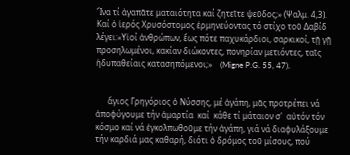Ἵνα τί ἀγαπᾶτε ματαιότητα καί ζητεῖτε ψεῦδος;» (Ψαλμ. 4,3). Καί ὁ ἱερός Χρυσόστομος ἑρμηνεύοντας τό στίχο τοῦ Δαβίδ λέγει:«Υἱοί ἀνθρώπων, ἕως πότε παχυκάρδιοι, σαρκικοί, τῇ γῇ προσηλωμένοι, κακίαν διώκοντες, πονηρίαν μετιόντες, ταῖς ἡδυπαθείαις κατασηπόμενοι;»    (Migne P.G. 55, 47).


      ἅγιος Γρηγόριος ὁ Νύσσης, μέ ἀγάπη, μᾶς προτρέπει νά ἀποφύγουμε τήν ἁμαρτία  καί  κάθε τί μάταιον σ'  αὐτόν τόν  κόσμο καί νά ἐγκολπωθοῦμε τήν ἀγάπη, γιά νά διαφυλάξουμε τήν καρδιά μας καθαρή, διότι ὁ δρόμος τοῦ μίσους, πού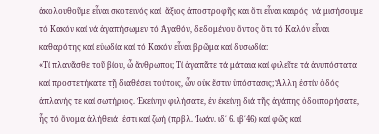ἀκολουθοῦμε εἶναι σκοτεινός καί  ἄξιος ἀποστροφῆς και ὅτι εἶναι καιρός  νά μισήσουμε τό Κακόν καί νά ἀγαπήσωμεν τό Ἀγαθόν, δεδομένου ὄντος ὅτι τό Καλόν εἶναι καθαρότης καί εὐωδία καί τό Κακόν εἶναι βρῶμα καί δυσωδία:
«Τί πλανᾶσθε τοῦ βίου, ὦ ἄνθρωποι; Τί ἀγαπᾶτε τά μάταια καί φιλεῖτε τά ἀνυπόστατα καί προστετήκατε τῇ διαθέσει τούτοις, ὧν οὐκ ἔστιν ὑπόστασις; Ἄλλη ἐστίν ὁδός ἀπλανής τε καί σωτήριος. Ἐκείνην φιλήσατε, ἐν ἐκείνῃ διά τῆς ἀγάπης ὁδοιπορήσατε, ἧς τό ὄνομα ἀλήθειά  ἐστι καί ζωή (πρβλ. Ἰωάν. ιδ΄ 6. ιβ΄46) καί φῶς καί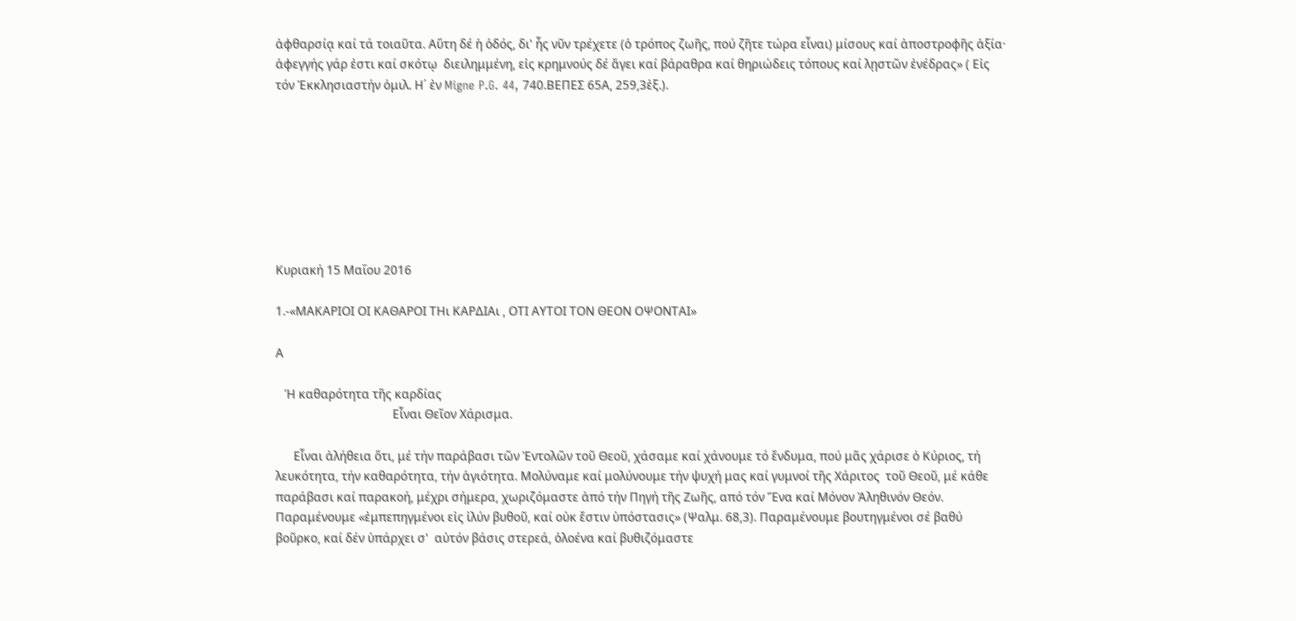ἀφθαρσίᾳ καί τά τοιαῦτα. Αὕτη δέ ἡ ὁδός, δι' ἧς νῦν τρέχετε (ὁ τρόπος ζωῆς, πού ζῆτε τώρα εἶναι) μίσους καί ἀποστροφῆς ἀξία· ἀφεγγής γάρ ἐστι καί σκότῳ  διειλημμένη, εἰς κρημνούς δέ ἄγει καί βάραθρα καί θηριώδεις τόπους καί λῃστῶν ἐνέδρας» ( Εἰς τόν Ἐκκλησιαστήν ὁμιλ. Η΄ ἐν Migne P.G. 44, 740.ΒΕΠΕΣ 65Α, 259,3ἑξ.).








Κυριακή 15 Μαΐου 2016

1.-«ΜΑΚΑΡΙΟΙ ΟΙ ΚΑΘΑΡΟΙ ΤΗι ΚΑΡΔΙΑι , ΟΤΙ ΑΥΤΟΙ ΤΟΝ ΘΕΟΝ ΟΨΟΝΤΑΙ»

Α

   Ἡ καθαρότητα τῆς καρδίας
                                       Εἶναι Θεῖον Χάρισμα.

      Εἶναι ἀλήθεια ὅτι, μέ τήν παράβασι τῶν Ἐντολῶν τοῦ Θεοῦ, χάσαμε καί χάνουμε τό ἔνδυμα, πού μᾶς χάρισε ὁ Κύριος, τή λευκότητα, τήν καθαρότητα, τήν ἁγιότητα. Μολύναμε καί μολύνουμε τήν ψυχή μας καί γυμνοί τῆς Χάριτος  τοῦ Θεοῦ, μέ κάθε παράβασι καί παρακοή, μέχρι σήμερα, χωριζόμαστε ἀπό τήν Πηγή τῆς Ζωῆς, από τόν Ἕνα καί Μόνον Ἀληθινόν Θεόν. Παραμένουμε «ἐμπεπηγμένοι εἰς ἰλύν βυθοῦ, καί οὐκ ἔστιν ὑπόστασις» (Ψαλμ. 68,3). Παραμένουμε βουτηγμένοι σέ βαθύ βοῦρκο, καί δέν ὑπάρχει σ'  αὐτόν βάσις στερεά, ὁλοένα καί βυθιζόμαστε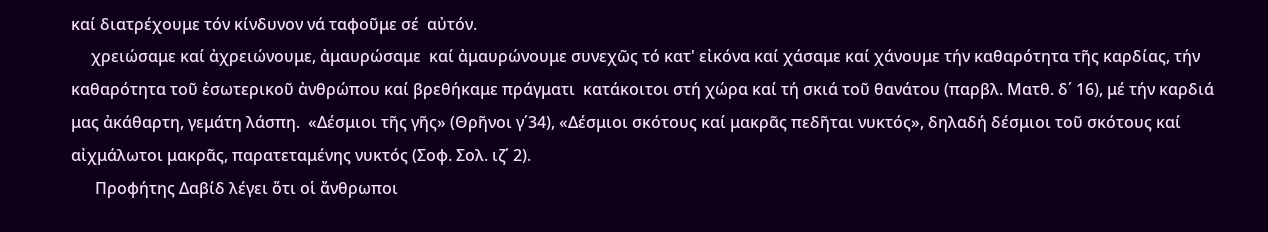καί διατρέχουμε τόν κίνδυνον νά ταφοῦμε σέ  αὐτόν.
     χρειώσαμε καί ἀχρειώνουμε, ἀμαυρώσαμε  καί ἀμαυρώνουμε συνεχῶς τό κατ' εἰκόνα καί χάσαμε καί χάνουμε τήν καθαρότητα τῆς καρδίας, τήν καθαρότητα τοῦ ἐσωτερικοῦ ἀνθρώπου καί βρεθήκαμε πράγματι  κατάκοιτοι στή χώρα καί τή σκιά τοῦ θανάτου (παρβλ. Ματθ. δ΄ 16), μέ τήν καρδιά μας ἀκάθαρτη, γεμάτη λάσπη.  «Δέσμιοι τῆς γῆς» (Θρῆνοι γ΄34), «Δέσμιοι σκότους καί μακρᾶς πεδῆται νυκτός», δηλαδή δέσμιοι τοῦ σκότους καί αἰχμάλωτοι μακρᾶς, παρατεταμένης νυκτός (Σοφ. Σολ. ιζ΄ 2).
      Προφήτης Δαβίδ λέγει ὅτι οἱ ἄνθρωποι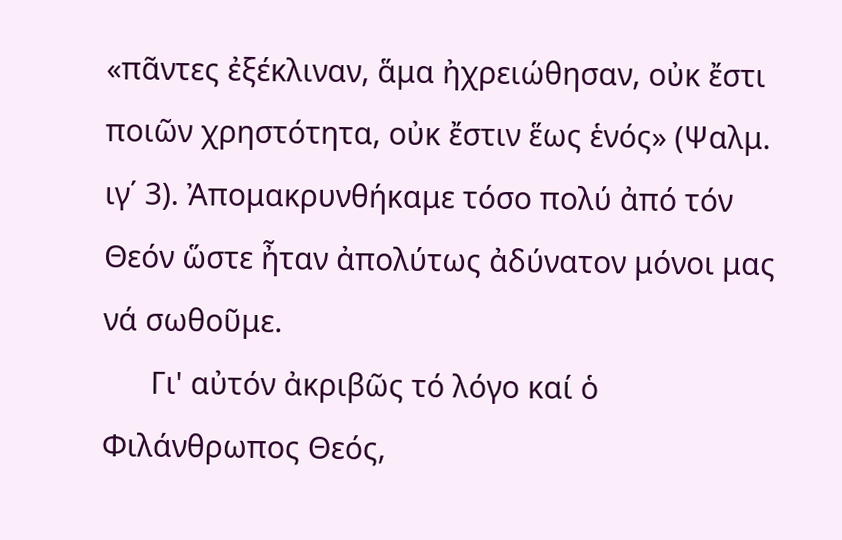«πᾶντες ἐξέκλιναν, ἅμα ἠχρειώθησαν, οὐκ ἔστι ποιῶν χρηστότητα, οὐκ ἔστιν ἕως ἑνός» (Ψαλμ. ιγ΄ 3). Ἀπομακρυνθήκαμε τόσο πολύ ἀπό τόν Θεόν ὥστε ἦταν ἀπολύτως ἀδύνατον μόνοι μας νά σωθοῦμε.
      Γι' αὐτόν ἀκριβῶς τό λόγο καί ὁ Φιλάνθρωπος Θεός,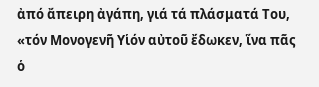ἀπό ἄπειρη ἀγάπη, γιά τά πλάσματά Του, «τόν Μονογενῆ Υἱόν αὐτοῦ ἔδωκεν, ἵνα πᾶς ὁ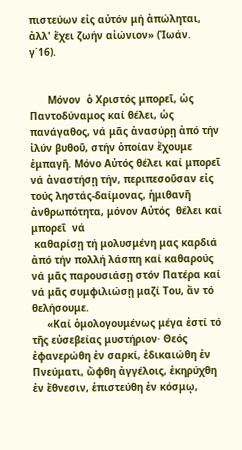πιστεύων εἰς αὐτόν μή ἀπώληται, ἀλλ' ἔχει ζωήν αἰώνιον» (Ἰωάν. γ΄16).


      Μόνον  ὁ Χριστός μπορεῖ, ὡς Παντοδύναμος καί θέλει, ὡς πανάγαθος, νά μᾶς ἀνασύρῃ ἀπό τήν ἰλύν βυθοῦ, στήν ὁποίαν ἔχουμε ἐμπαγῆ. Μόνο Αὐτός θέλει καί μπορεῖ νά ἀναστήσῃ τήν, περιπεσοῦσαν εἰς τούς ληστάς-δαίμονας, ἡμιθανῆ ἀνθρωπότητα, μόνον Αὐτός  θέλει καί μπορεῖ  νά
 καθαρίσῃ τή μολυσμένη μας καρδιά ἀπό τήν πολλή λάσπη καί καθαρούς νά μᾶς παρουσιάσῃ στόν Πατέρα καί νά μᾶς συμφιλιώσῃ μαζί Του, ἄν τό θελήσουμε.
     «Καί ὁμολογουμένως μέγα ἐστί τό τῆς εὐσεβείας μυστήριον· Θεός ἐφανερώθη ἐν σαρκί, ἐδικαιώθη ἐν Πνεύματι, ὤφθη ἀγγέλοις, ἐκηρύχθη ἐν ἔθνεσιν, ἐπιστεύθη ἐν κόσμῳ,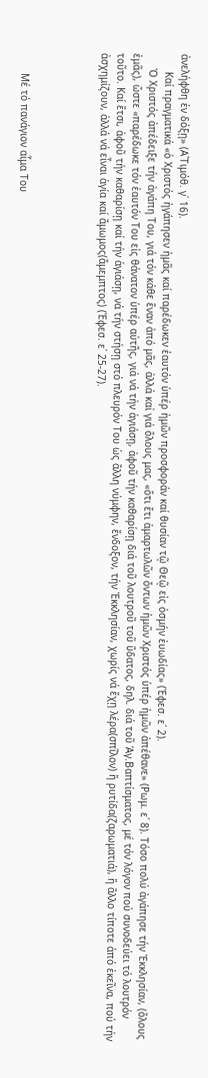ἀνελήφθη ἐν δόξῃ» (Α΄Τιμόθ. γ΄ 16).
      Καί πραγματικά «ὁ Χριστός ἠγάπησεν ἡμᾶς καί παρέδωκεν ἑαυτόν ὑπέρ ἡμῶν προσφοράν καί θυσίαν τῷ Θεῷ εἰς ὀσμήν ἐυωδίας» (Ἐφεσ. ε΄ 2).
     Ὁ Χριστός ἀπέδειξε τήν ἀγάπη Του, γιά τόν κάθε ἕναν ἀπό μᾶς, ἀλλά καί γιά ὅλους μας, «ὅτι ἔτι ἁμαρτωλῶν ὄντων ἡμῶν Χριστός ὑπέρ ἡμῶν ἀπέθανε» (Ρωμ. ε΄ 8). Τόσο πολύ ἀγάπησε τήν Ἐκκλησίαν, (ὅλους ἐμᾶς), ὥστε «παρέδωκε τόν ἑαυτόν Του εἰς θάνατον ὑπέρ αὐτῆς, γιά νά τήν ἁγιάσῃ, ἀφοῦ τήν καθαρίσῃ διά τοῦ λουτροῦ τοῦ ὕδατος, δηλ. διά τοῦ Ἁγ.Βαπτίσματος, μέ τόν λόγον πού συνοδεύει τό λουτρόν τοῦτο. Καί ἔτσι, ἀφοῦ τήν καθαρίσῃ καί τήν ἁγιάσῃ, νά τήν στήσῃ στό πλευρόν Του ὡς ἄλλη νύμφην, ἔνδοξον, τήν Ἐκκλησίαν, χωρίς νά ἔχῃ λέρα(σπῖλον) ἤ ρυτίδα(ζαρωματιά), ἤ ἄλλο τίποτε ἀπό ἐκεῖνα, πού τήν ἀσχημίζουν, ἀλλά νά εἶναι ἁγία καί ἄμωμος(ἄμεμπτος) (Ἐφεσ. ε΄ 25-27).




       Μέ τό πανάγιον αἷμα Του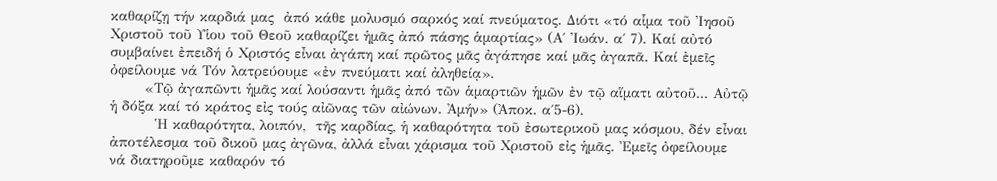καθαρίζῃ τήν καρδιά μας  ἀπό κάθε μολυσμό σαρκός καί πνεύματος. Διότι «τό αἷμα τοῦ Ἰησοῦ Χριστοῦ τοῦ Υἱου τοῦ Θεοῦ καθαρίζει ἡμᾶς ἀπό πάσης ἁμαρτίας» (Α΄ Ἰωάν. α΄ 7). Καί αὐτό συμβαίνει ἐπειδή ὁ Χριστός εἶναι ἀγάπη καί πρῶτος μᾶς ἀγάπησε καί μᾶς ἀγαπᾶ. Καί ἐμεῖς ὀφείλουμε νά Τόν λατρεύουμε «ἐν πνεύματι καί ἀληθείᾳ».
       «Τῷ ἀγαπῶντι ἡμᾶς καί λούσαντι ἡμᾶς ἀπό τῶν ἁμαρτιῶν ἡμῶν ἐν τῷ αἵματι αὐτοῦ... Αὐτῷ ἡ δόξα καί τό κράτος εἰς τούς αἰῶνας τῶν αἰώνων. Ἀμήν» (Ἀποκ. α΄5-6).
         Ἡ καθαρότητα, λοιπόν,  τῆς καρδίας, ἡ καθαρότητα τοῦ ἐσωτερικοῦ μας κόσμου, δέν εἶναι ἀποτέλεσμα τοῦ δικοῦ μας ἀγῶνα, ἀλλά εἶναι χάρισμα τοῦ Χριστοῦ εἰς ἡμᾶς. Ἐμεῖς ὀφείλουμε νά διατηροῦμε καθαρόν τό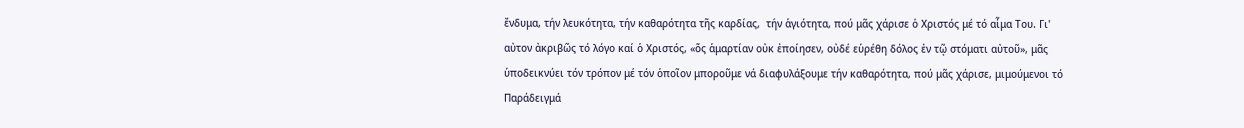ἔνδυμα, τήν λευκότητα, τήν καθαρότητα τῆς καρδίας,  τήν ἁγιότητα, πού μᾶς χάρισε ὁ Χριστός μέ τό αἷμα Του. Γι' αὐτον ἀκριβῶς τό λόγο καί ὁ Χριστός, «ὅς ἁμαρτίαν οὐκ ἐποίησεν, οὐδέ εὑρέθη δόλος ἐν τῷ στόματι αὐτοῦ», μᾶς ὑποδεικνύει τόν τρόπον μέ τόν ὁποῖον μποροῦμε νά διαφυλάξουμε τήν καθαρότητα, πού μᾶς χάρισε, μιμούμενοι τό Παράδειγμά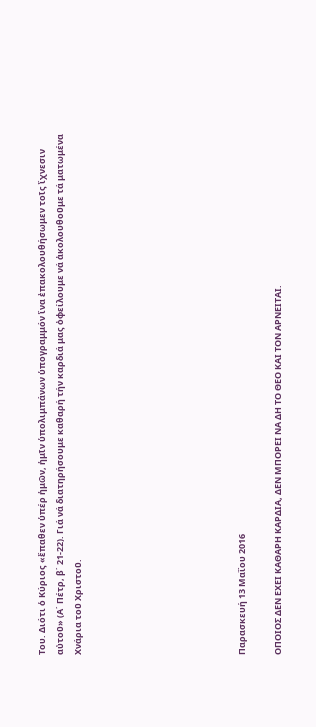Του. Διότι ὁ Κύριος «ἔπαθεν ὑπέρ ἡμῶν, ἡμῖν ὑπολιμπάνων ὑπογραμμόν ἵνα ἐπακολουθήσωμεν τοῖς ἴχνεσιν αὐτοῦ» (Α΄ Πέτρ, β΄ 21-22). Γιά νά διατηρήσουμε καθαρή τήν καρδιά μας ὀφείλουμε νά ἀκολουθοῦμε τά ματωμένα Χνάρια τοῦ Χριστοῦ.








Παρασκευή 13 Μαΐου 2016

ΟΠΟΙΟΣ ΔΕΝ ΕΧΕΙ ΚΑΘΑΡΗ ΚΑΡΔΙΑ, ΔΕΝ ΜΠΟΡΕΙ ΝΑ ΔΗ ΤΟ ΘΕΟ ΚΑΙ ΤΟΝ ΑΡΝΕΙΤΑΙ.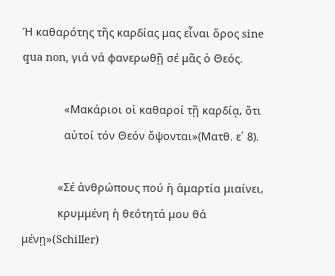Ἡ καθαρότης τῆς καρδίας μας εἶναι ὅρος sine qua non, γιά νά φανερωθῇ σέ μᾶς ὁ Θεός.

              «Μακάριοι οἱ καθαροί τῇ καρδίᾳ, ὅτι
              αὐτοί τόν Θεόν ὄψονται»(Ματθ. ε΄ 8).

            «Σέ ἀνθρώπους πού ἡ ἁμαρτία μιαίνει,
            κρυμμένη ἡ θεότητά μου θά μένῃ»(Schiller)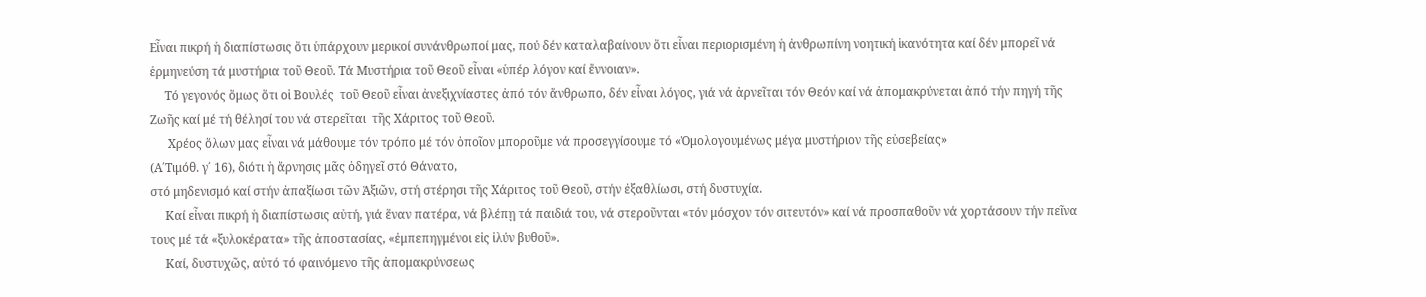Εἶναι πικρή ἡ διαπίστωσις ὅτι ὑπάρχουν μερικοί συνάνθρωποί μας, πού δέν καταλαβαίνουν ὅτι εἶναι περιορισμένη ἡ ἀνθρωπίνη νοητική ἱκανότητα καί δέν μπορεῖ νά ἑρμηνεύση τά μυστήρια τοῦ Θεοῦ. Τά Μυστήρια τοῦ Θεοῦ εἶναι «ὑπέρ λόγον καί ἔννοιαν».
     Τό γεγονός ὅμως ὅτι οἱ Βουλές  τοῦ Θεοῦ εἶναι ἀνεξιχνίαστες ἀπό τόν ἄνθρωπο, δέν εἶναι λόγος, γιά νά ἀρνεῖται τόν Θεόν καί νά ἀπομακρύνεται ἀπό τήν πηγή τῆς Ζωῆς καί μέ τή θέλησί του νά στερεῖται  τῆς Χάριτος τοῦ Θεοῦ.
      Χρέος ὅλων μας εἶναι νά μάθουμε τόν τρόπο μέ τόν ὁποῖον μποροῦμε νά προσεγγίσουμε τό «Ὁμολογουμένως μέγα μυστήριον τῆς εὐσεβείας»
(Α΄Τιμόθ. γ΄ 16), διότι ἡ ἄρνησις μᾶς ὁδηγεῖ στό Θάνατο,
στό μηδενισμό καί στήν ἀπαξίωσι τῶν Ἀξιῶν, στή στέρησι τῆς Χάριτος τοῦ Θεοῦ, στήν ἐξαθλίωσι, στή δυστυχία.
     Καί εἶναι πικρή ἡ διαπίστωσις αὐτή, γιά ἕναν πατέρα, νά βλέπῃ τά παιδιά του, νά στεροῦνται «τόν μόσχον τόν σιτευτόν» καί νά προσπαθοῦν νά χορτάσουν τήν πεῖνα τους μέ τά «ξυλοκέρατα» τῆς ἀποστασίας, «ἐμπεπηγμένοι εἰς ἰλύν βυθοῦ».
     Καί, δυστυχῶς, αὐτό τό φαινόμενο τῆς ἀπομακρύνσεως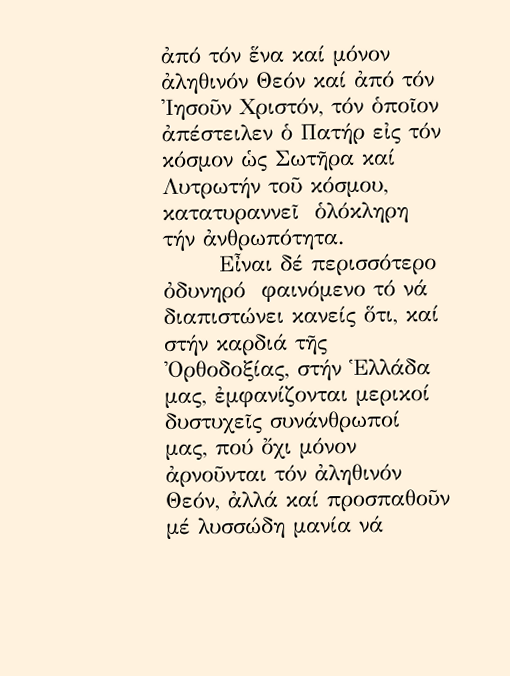ἀπό τόν ἕνα καί μόνον ἀληθινόν Θεόν καί ἀπό τόν Ἰησοῦν Χριστόν, τόν ὁποῖον ἀπέστειλεν ὁ Πατήρ εἰς τόν κόσμον ὡς Σωτῆρα καί Λυτρωτήν τοῦ κόσμου, κατατυραννεῖ  ὁλόκληρη τήν ἀνθρωπότητα.
       Εἶναι δέ περισσότερο ὀδυνηρό  φαινόμενο τό νά διαπιστώνει κανείς ὅτι, καί στήν καρδιά τῆς Ὀρθοδοξίας, στήν Ἑλλάδα μας, ἐμφανίζονται μερικοί δυστυχεῖς συνάνθρωποί μας, πού ὄχι μόνον ἀρνοῦνται τόν ἀληθινόν Θεόν, ἀλλά καί προσπαθοῦν μέ λυσσώδη μανία νά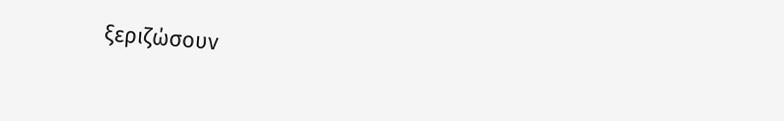ξεριζώσουν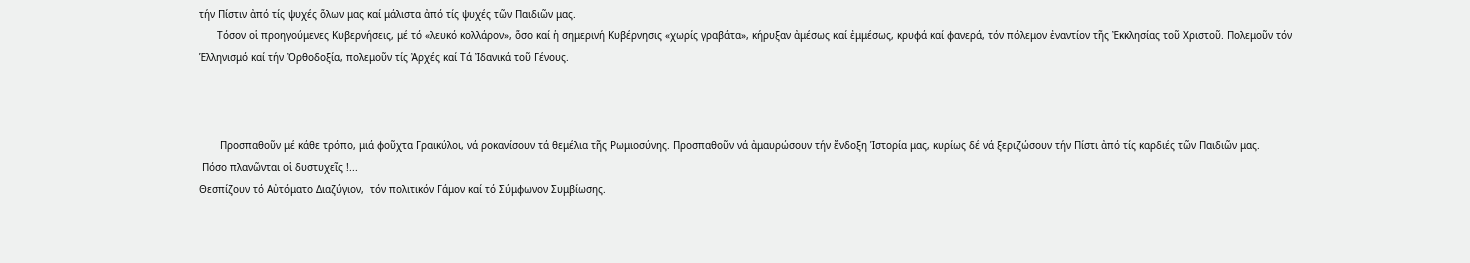τήν Πίστιν ἀπό τίς ψυχές ὅλων μας καί μάλιστα ἀπό τίς ψυχές τῶν Παιδιῶν μας.
      Τόσον οἱ προηγούμενες Κυβερνήσεις, μέ τό «λευκό κολλάρον», ὅσο καί ἡ σημερινή Κυβέρνησις «χωρίς γραβάτα», κήρυξαν ἀμέσως καί ἐμμέσως, κρυφά καί φανερά, τόν πόλεμον ἐναντίον τῆς Ἐκκλησίας τοῦ Χριστοῦ. Πολεμοῦν τόν Ἑλληνισμό καί τήν Ὀρθοδοξία, πολεμοῦν τίς Ἀρχές καί Τά Ἰδανικά τοῦ Γένους.



       Προσπαθοῦν μέ κάθε τρόπο, μιά φοῦχτα Γραικύλοι, νά ροκανίσουν τά θεμέλια τῆς Ρωμιοσύνης. Προσπαθοῦν νά ἀμαυρώσουν τήν ἔνδοξη Ἱστορία μας, κυρίως δέ νά ξεριζώσουν τήν Πίστι ἀπό τίς καρδιές τῶν Παιδιῶν μας.
 Πόσο πλανῶνται οἱ δυστυχεῖς !...
Θεσπίζουν τό Αὐτόματο Διαζύγιον,  τόν πολιτικόν Γάμον καί τό Σύμφωνον Συμβίωσης.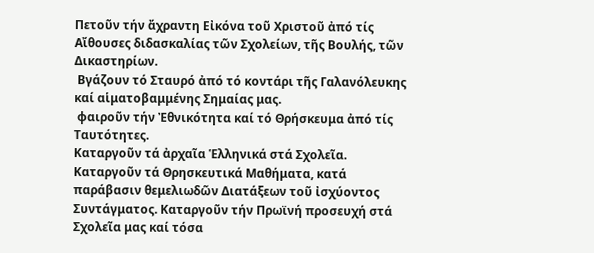Πετοῦν τήν ἄχραντη Εἰκόνα τοῦ Χριστοῦ ἀπό τίς Αἴθουσες διδασκαλίας τῶν Σχολείων, τῆς Βουλής, τῶν Δικαστηρίων.
 Βγάζουν τό Σταυρό ἀπό τό κοντάρι τῆς Γαλανόλευκης καί αἱματοβαμμένης Σημαίας μας.
 φαιροῦν τήν Ἐθνικότητα καί τό Θρήσκευμα ἀπό τίς Ταυτότητες.
Καταργοῦν τά ἀρχαῖα Ἑλληνικά στά Σχολεῖα.
Καταργοῦν τά Θρησκευτικά Μαθήματα, κατά παράβασιν θεμελιωδῶν Διατάξεων τοῦ ἰσχύοντος Συντάγματος. Καταργοῦν τήν Πρωϊνή προσευχή στά Σχολεῖα μας καί τόσα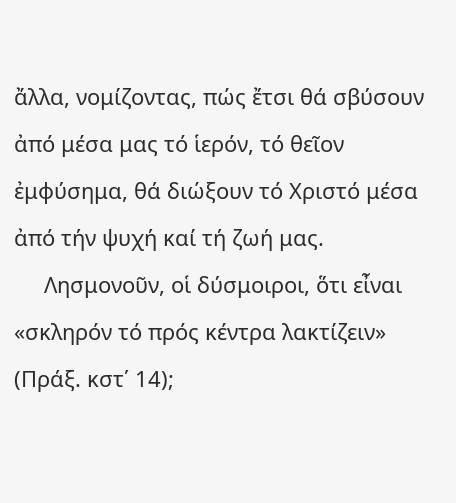ἄλλα, νομίζοντας, πώς ἔτσι θά σβύσουν ἀπό μέσα μας τό ἱερόν, τό θεῖον ἐμφύσημα, θά διώξουν τό Χριστό μέσα ἀπό τήν ψυχή καί τή ζωή μας.
     Λησμονοῦν, οἱ δύσμοιροι, ὅτι εἶναι «σκληρόν τό πρός κέντρα λακτίζειν» (Πράξ. κστ΄ 14);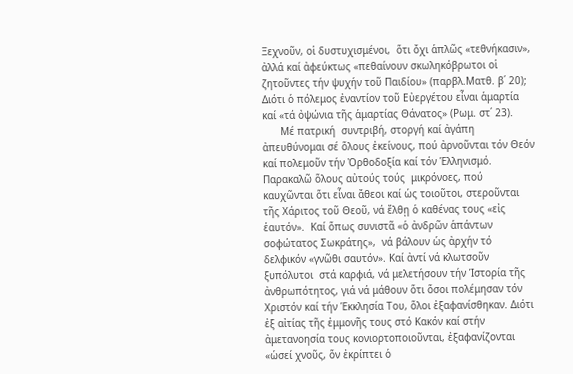Ξεχνοῦν, οἱ δυστυχισμένοι,  ὅτι ὄχι ἁπλῶς «τεθνήκασιν», ἀλλά καί ἀφεύκτως «πεθαίνουν σκωληκόβρωτοι οἱ ζητοῦντες τήν ψυχήν τοῦ Παιδίου» (παρβλ.Ματθ. β΄ 20); Διότι ὁ πόλεμος ἐναντίον τοῦ Εὐεργέτου εἶναι ἁμαρτία καί «τά ὀψώνια τῆς ἁμαρτίας Θάνατος» (Ρωμ. στ΄ 23).
      Μέ πατρική  συντριβή, στοργή καί ἀγάπη ἀπευθύνομαι σέ ὅλους ἐκείνους, πού ἀρνοῦνται τόν Θεόν καί πολεμοῦν τήν Ὀρθοδοξία καί τόν Ἑλληνισμό. Παρακαλῶ ὅλους αὐτούς τούς  μικρόνοες, πού καυχῶνται ὅτι εἶναι ἄθεοι καί ὡς τοιοῦτοι, στεροῦνται τῆς Χάριτος τοῦ Θεοῦ, νά ἔλθῃ ὁ καθένας τους «εἰς ἑαυτόν».  Καί ὅπως συνιστᾶ «ὁ ἀνδρῶν ἁπάντων σοφώτατος Σωκράτης»,  νά βάλουν ὡς ἀρχήν τό δελφικόν «γνῶθι σαυτόν». Καί ἀντί νά κλωτσοῦν ξυπόλυτοι  στά καρφιά, νά μελετήσουν τήν Ἱστορία τῆς ἀνθρωπότητος, γιά νά μάθουν ὅτι ὅσοι πολέμησαν τόν Χριστόν καί τήν Ἑκκλησία Του, ὅλοι ἐξαφανίσθηκαν. Διότι ἐξ αἰτίας τῆς ἐμμονῆς τους στό Κακόν καί στήν ἀμετανοησία τους κονιορτοποιοῦνται, ἐξαφανίζονται «ὡσεί χνοῦς, ὅν ἐκρίπτει ὁ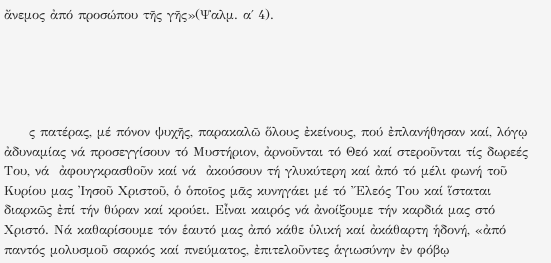ἄνεμος ἀπό προσώπου τῆς γῆς»(Ψαλμ. α΄ 4).





     ς πατέρας, μέ πόνον ψυχῆς, παρακαλῶ ὅλους ἐκείνους, πού ἐπλανήθησαν καί, λόγῳ ἀδυναμίας νά προσεγγίσουν τό Μυστήριον, ἀρνοῦνται τό Θεό καί στεροῦνται τίς δωρεές Του, νά  ἀφουγκρασθοῦν καί νά  ἀκούσουν τή γλυκύτερη καί ἀπό τό μέλι φωνή τοῦ Κυρίου μας Ἰησοῦ Χριστοῦ, ὁ ὁποῖος μᾶς κυνηγάει μέ τό Ἔλεός Του καί ἵσταται διαρκῶς ἐπί τήν θύραν καί κρούει. Εἶναι καιρός νά ἀνοίξουμε τήν καρδιά μας στό Χριστό. Νά καθαρίσουμε τόν ἑαυτό μας ἀπό κάθε ὑλική καί ἀκάθαρτη ἡδονή, «ἀπό παντός μολυσμοῦ σαρκός καί πνεύματος, ἐπιτελοῦντες ἁγιωσύνην ἐν φόβῳ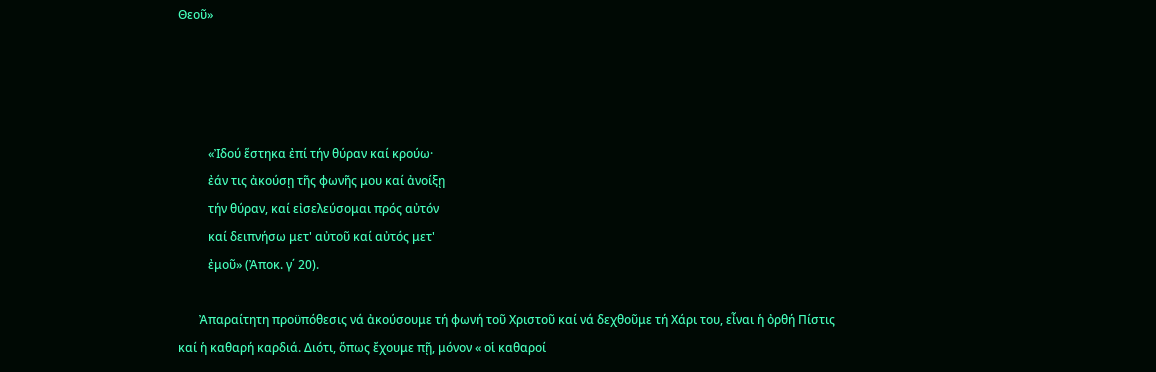Θεοῦ»




          «Ἰδού ἕστηκα ἐπί τήν θύραν καί κρούω·
          ἐάν τις ἀκούσῃ τῆς φωνῆς μου καί ἀνοίξῃ
          τήν θύραν, καί εἰσελεύσομαι πρός αὐτόν
          καί δειπνήσω μετ' αὐτοῦ καί αὐτός μετ'
          ἐμοῦ» (Ἀποκ. γ΄ 20).

       Ἀπαραίτητη προϋπόθεσις νά ἀκούσουμε τή φωνή τοῦ Χριστοῦ καί νά δεχθοῦμε τή Χάρι του, εἶναι ἡ ὀρθή Πίστις καί ἡ καθαρή καρδιά. Διότι, ὅπως ἔχουμε πῇ, μόνον « οἱ καθαροί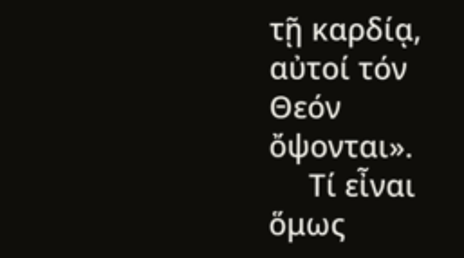τῇ καρδίᾳ, αὐτοί τόν Θεόν ὄψονται».
     Τί εἶναι  ὅμως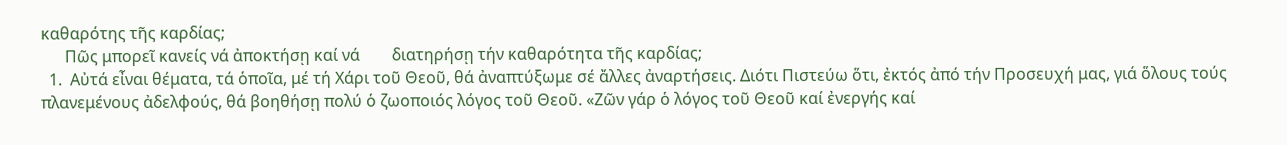καθαρότης τῆς καρδίας;
      Πῶς μπορεῖ κανείς νά ἀποκτήσῃ καί νά        διατηρήσῃ τήν καθαρότητα τῆς καρδίας;
  1.  Αὐτά εἶναι θέματα, τά ὁποῖα, μέ τή Χάρι τοῦ Θεοῦ, θά ἀναπτύξωμε σέ ἄλλες ἀναρτήσεις. Διότι Πιστεύω ὅτι, ἐκτός ἀπό τήν Προσευχή μας, γιά ὅλους τούς πλανεμένους ἀδελφούς, θά βοηθήσῃ πολύ ὁ ζωοποιός λόγος τοῦ Θεοῦ. «Ζῶν γάρ ὁ λόγος τοῦ Θεοῦ καί ἐνεργής καί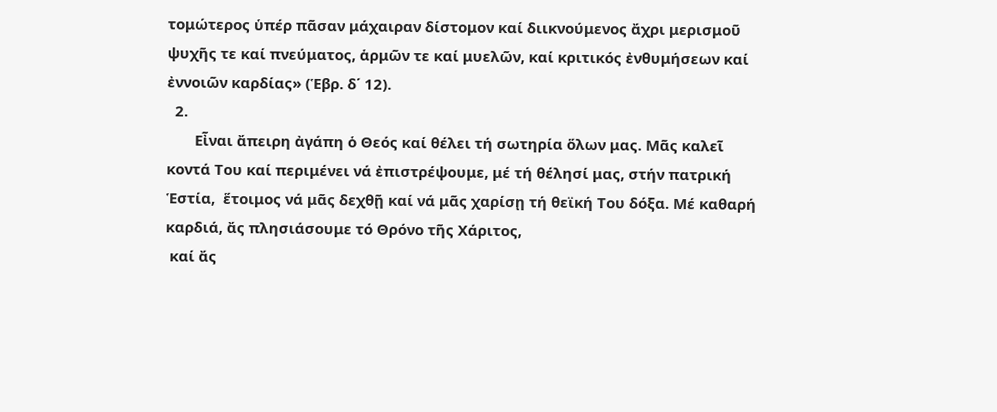τομώτερος ὑπέρ πᾶσαν μάχαιραν δίστομον καί διικνούμενος ἄχρι μερισμοῦ ψυχῆς τε καί πνεύματος, ἁρμῶν τε καί μυελῶν, καί κριτικός ἐνθυμήσεων καί ἐννοιῶν καρδίας» (Ἑβρ. δ΄ 12).
  2.
       Εἶναι ἄπειρη ἀγάπη ὁ Θεός καί θέλει τή σωτηρία ὅλων μας. Μᾶς καλεῖ κοντά Του καί περιμένει νά ἐπιστρέψουμε, μέ τή θέλησί μας, στήν πατρική Ἑστία,  ἕτοιμος νά μᾶς δεχθῇ καί νά μᾶς χαρίσῃ τή θεϊκή Του δόξα. Μέ καθαρή  καρδιά, ἄς πλησιάσουμε τό Θρόνο τῆς Χάριτος,
 καί ἄς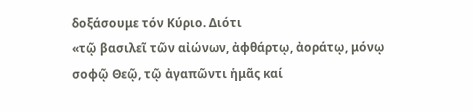δοξάσουμε τόν Κύριο. Διότι
«τῷ βασιλεῖ τῶν αἰώνων, ἀφθάρτῳ, ἀοράτῳ, μόνῳ σοφῷ Θεῷ, τῷ ἀγαπῶντι ἡμᾶς καί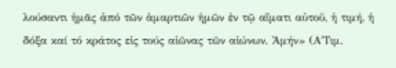λούσαντι ἡμᾶς ἀπό τῶν ἁμαρτιῶν ἡμῶν ἐν τῷ αἵματι αὐτοῦ, ἡ τιμή, ἡ δόξα καί τό κράτος εἰς τούς αἰῶνας τῶν αἰώνων. Ἀμήν» (Α΄Τιμ.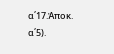α΄17.Ἀποκ. α΄5).